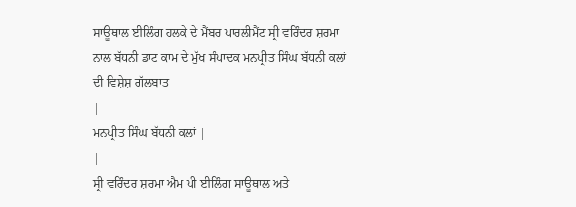ਸਾਊਥਾਲ ਈਲਿੰਗ ਹਲਕੇ ਦੇ ਮੈਂਬਰ ਪਾਰਲੀਮੈਂਟ ਸ੍ਰੀ ਵਰਿੰਦਰ ਸ਼ਰਮਾ ਨਾਲ ਬੱਧਨੀ ਡਾਟ ਕਾਮ ਦੇ ਮੁੱਖ ਸੰਪਾਦਕ ਮਨਪ੍ਰੀਤ ਸਿੰਘ ਬੱਧਨੀ ਕਲਾਂ ਦੀ ਵਿਸ਼ੇਸ਼ ਗੱਲਬਾਤ
|
ਮਨਪ੍ਰੀਤ ਸਿੰਘ ਬੱਧਨੀ ਕਲਾਂ |
|
ਸ੍ਰੀ ਵਰਿੰਦਰ ਸ਼ਰਮਾ ਐਮ ਪੀ ਈਲਿੰਗ ਸਾਊਥਾਲ ਅਤੇ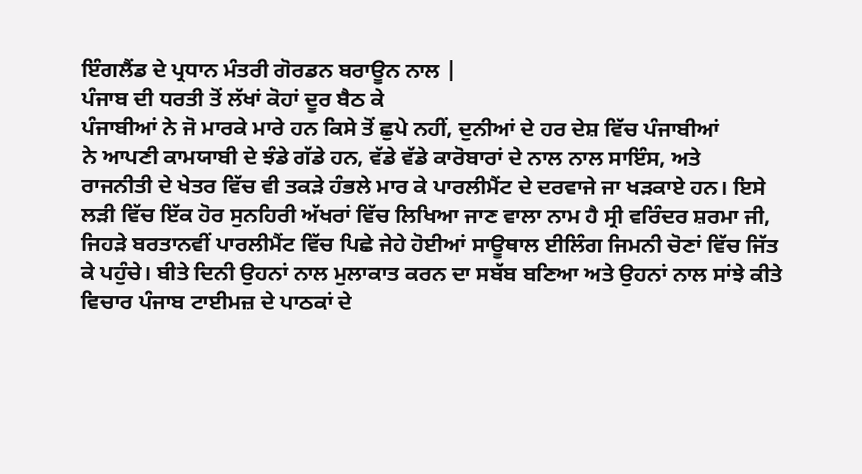ਇੰਗਲੈਂਡ ਦੇ ਪ੍ਰਧਾਨ ਮੰਤਰੀ ਗੋਰਡਨ ਬਰਾਊਨ ਨਾਲ |
ਪੰਜਾਬ ਦੀ ਧਰਤੀ ਤੋਂ ਲੱਖਾਂ ਕੋਹਾਂ ਦੂਰ ਬੈਠ ਕੇ
ਪੰਜਾਬੀਆਂ ਨੇ ਜੋ ਮਾਰਕੇ ਮਾਰੇ ਹਨ ਕਿਸੇ ਤੋਂ ਛੁਪੇ ਨਹੀਂ, ਦੁਨੀਆਂ ਦੇ ਹਰ ਦੇਸ਼ ਵਿੱਚ ਪੰਜਾਬੀਆਂ
ਨੇ ਆਪਣੀ ਕਾਮਯਾਬੀ ਦੇ ਝੰਡੇ ਗੱਡੇ ਹਨ, ਵੱਡੇ ਵੱਡੇ ਕਾਰੋਬਾਰਾਂ ਦੇ ਨਾਲ ਨਾਲ ਸਾਇੰਸ, ਅਤੇ
ਰਾਜਨੀਤੀ ਦੇ ਖੇਤਰ ਵਿੱਚ ਵੀ ਤਕੜੇ ਹੰਭਲੇ ਮਾਰ ਕੇ ਪਾਰਲੀਮੈਂਟ ਦੇ ਦਰਵਾਜੇ ਜਾ ਖੜਕਾਏ ਹਨ। ਇਸੇ
ਲੜੀ ਵਿੱਚ ਇੱਕ ਹੋਰ ਸੁਨਹਿਰੀ ਅੱਖਰਾਂ ਵਿੱਚ ਲਿਖਿਆ ਜਾਣ ਵਾਲਾ ਨਾਮ ਹੈ ਸ੍ਰੀ ਵਰਿੰਦਰ ਸ਼ਰਮਾ ਜੀ,
ਜਿਹੜੇ ਬਰਤਾਨਵੀਂ ਪਾਰਲੀਮੈਂਟ ਵਿੱਚ ਪਿਛੇ ਜੇਹੇ ਹੋਈਆਂ ਸਾਊਥਾਲ ਈਲਿੰਗ ਜਿਮਨੀ ਚੋਣਾਂ ਵਿੱਚ ਜਿੱਤ
ਕੇ ਪਹੁੰਚੇ। ਬੀਤੇ ਦਿਨੀ ਉਹਨਾਂ ਨਾਲ ਮੁਲਾਕਾਤ ਕਰਨ ਦਾ ਸਬੱਬ ਬਣਿਆ ਅਤੇ ਉਹਨਾਂ ਨਾਲ ਸਾਂਝੇ ਕੀਤੇ
ਵਿਚਾਰ ਪੰਜਾਬ ਟਾਈਮਜ਼ ਦੇ ਪਾਠਕਾਂ ਦੇ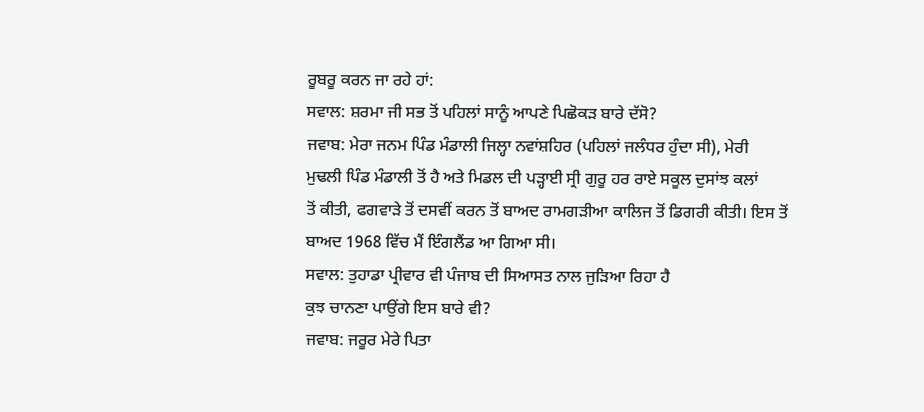ਰੂਬਰੂ ਕਰਨ ਜਾ ਰਹੇ ਹਾਂ:
ਸਵਾਲ: ਸ਼ਰਮਾ ਜੀ ਸਭ ਤੋਂ ਪਹਿਲਾਂ ਸਾਨੂੰ ਆਪਣੇ ਪਿਛੋਕੜ ਬਾਰੇ ਦੱਸੋ?
ਜਵਾਬ: ਮੇਰਾ ਜਨਮ ਪਿੰਡ ਮੰਡਾਲੀ ਜਿਲ੍ਹਾ ਨਵਾਂਸ਼ਹਿਰ (ਪਹਿਲਾਂ ਜਲੰਧਰ ਹੁੰਦਾ ਸੀ), ਮੇਰੀ
ਮੁਢਲੀ ਪਿੰਡ ਮੰਡਾਲੀ ਤੋਂ ਹੈ ਅਤੇ ਮਿਡਲ ਦੀ ਪੜ੍ਹਾਈ ਸ੍ਰੀ ਗੁਰੂ ਹਰ ਰਾਏ ਸਕੂਲ ਦੁਸਾਂਝ ਕਲਾਂ
ਤੋਂ ਕੀਤੀ, ਫਗਵਾੜੇ ਤੋਂ ਦਸਵੀਂ ਕਰਨ ਤੋਂ ਬਾਅਦ ਰਾਮਗੜੀਆ ਕਾਲਿਜ ਤੋਂ ਡਿਗਰੀ ਕੀਤੀ। ਇਸ ਤੋਂ
ਬਾਅਦ 1968 ਵਿੱਚ ਮੈਂ ਇੰਗਲੈਂਡ ਆ ਗਿਆ ਸੀ।
ਸਵਾਲ: ਤੁਹਾਡਾ ਪ੍ਰੀਵਾਰ ਵੀ ਪੰਜਾਬ ਦੀ ਸਿਆਸਤ ਨਾਲ ਜੁੜਿਆ ਰਿਹਾ ਹੈ
ਕੁਝ ਚਾਨਣਾ ਪਾਉਂਗੇ ਇਸ ਬਾਰੇ ਵੀ?
ਜਵਾਬ: ਜਰੂਰ ਮੇਰੇ ਪਿਤਾ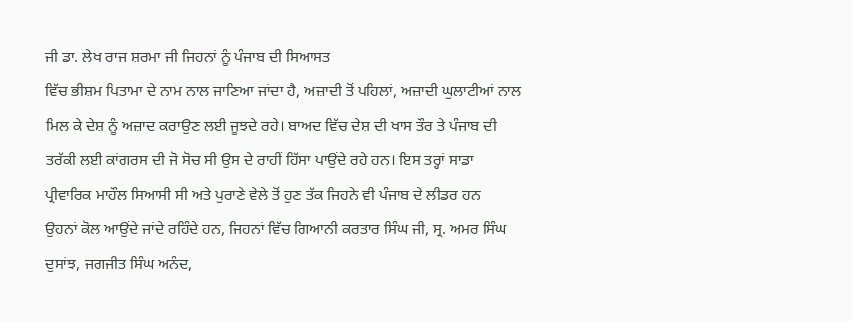ਜੀ ਡਾ. ਲੇਖ ਰਾਜ ਸ਼ਰਮਾ ਜੀ ਜਿਹਨਾਂ ਨੂੰ ਪੰਜਾਬ ਦੀ ਸਿਆਸਤ
ਵਿੱਚ ਭੀਸ਼ਮ ਪਿਤਾਮਾ ਦੇ ਨਾਮ ਨਾਲ ਜਾਣਿਆ ਜਾਂਦਾ ਹੈ, ਅਜ਼ਾਦੀ ਤੋਂ ਪਹਿਲਾਂ, ਅਜ਼ਾਦੀ ਘੁਲਾਟੀਆਂ ਨਾਲ
ਮਿਲ ਕੇ ਦੇਸ਼ ਨੂੰ ਅਜ਼ਾਦ ਕਰਾਉਣ ਲਈ ਜੂਝਦੇ ਰਹੇ। ਬਾਅਦ ਵਿੱਚ ਦੇਸ਼ ਦੀ ਖਾਸ ਤੌਰ ਤੇ ਪੰਜਾਬ ਦੀ
ਤਰੱਕੀ ਲਈ ਕਾਂਗਰਸ ਦੀ ਜੋ ਸੋਚ ਸੀ ਉਸ ਦੇ ਰਾਹੀਂ ਹਿੱਸਾ ਪਾਉਂਦੇ ਰਹੇ ਹਨ। ਇਸ ਤਰ੍ਹਾਂ ਸਾਡਾ
ਪ੍ਰੀਵਾਰਿਕ ਮਾਹੌਲ ਸਿਆਸੀ ਸੀ ਅਤੇ ਪੁਰਾਣੇ ਵੇਲੇ ਤੋਂ ਹੁਣ ਤੱਕ ਜਿਹਨੇ ਵੀ ਪੰਜਾਬ ਦੇ ਲੀਡਰ ਹਨ
ਉਹਨਾਂ ਕੋਲ ਆਉਂਦੇ ਜਾਂਦੇ ਰਹਿੰਦੇ ਹਨ, ਜਿਹਨਾਂ ਵਿੱਚ ਗਿਆਨੀ ਕਰਤਾਰ ਸਿੰਘ ਜੀ, ਸ੍ਰ. ਅਮਰ ਸਿੰਘ
ਦੁਸਾਂਝ, ਜਗਜੀਤ ਸਿੰਘ ਅਨੰਦ,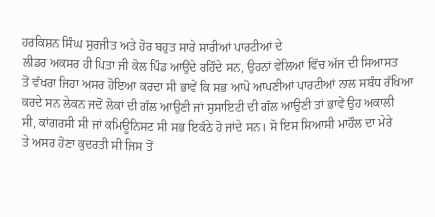ਹਰਕਿਸ਼ਨ ਸਿੰਘ ਸੁਰਜੀਤ ਅਤੇ ਹੋਰ ਬਹੁਤ ਸਾਰੇ ਸਾਰੀਆਂ ਪਾਰਟੀਆਂ ਦੇ
ਲੀਡਰ ਅਕਸਰ ਹੀ ਪਿਤਾ ਜੀ ਕੋਲ ਪਿੰਡ ਆਉਂਦੇ ਰਹਿੰਦੇ ਸਨ, ਉਹਨਾਂ ਵੇਲਿਆਂ ਵਿੱਚ ਅੱਜ ਦੀ ਸਿਆਸਤ
ਤੋਂ ਵੱਖਰਾ ਜਿਹਾ ਅਸਰ ਹੋਇਆ ਕਰਦਾ ਸੀ ਭਾਵੇਂ ਕਿ ਸਭ ਆਪੋ ਆਪਣੀਆਂ ਪਾਰਟੀਆਂ ਨਾਲ ਸਬੰਧ ਰੱਖਿਆ
ਕਰਦੇ ਸਨ ਲੇਕਨ ਜਦੋਂ ਲੋਕਾਂ ਦੀ ਗੱਲ ਆਉਣੀ ਜਾਂ ਸੁਸਾਇਟੀ ਦੀ ਗੱਲ ਆਉਣੀ ਤਾਂ ਭਾਵੇਂ ਉਹ ਅਕਾਲੀ
ਸੀ, ਕਾਂਗਰਸੀ ਸੀ ਜਾਂ ਕਮਿਊਨਿਸਟ ਸੀ ਸਭ ਇਕੱਠੇ ਹੋ ਜਾਂਦੇ ਸਨ। ਸੋ ਇਸ ਸਿਆਸੀ ਮਾਹੌਲ ਦਾ ਮੇਰੇ
ਤੇ ਅਸਰ ਹੋਣਾ ਕੁਦਰਤੀ ਸੀ ਜਿਸ ਤੋਂ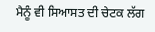ਮੈਨੂੰ ਵੀ ਸਿਆਸਤ ਦੀ ਚੇਟਕ ਲੱਗ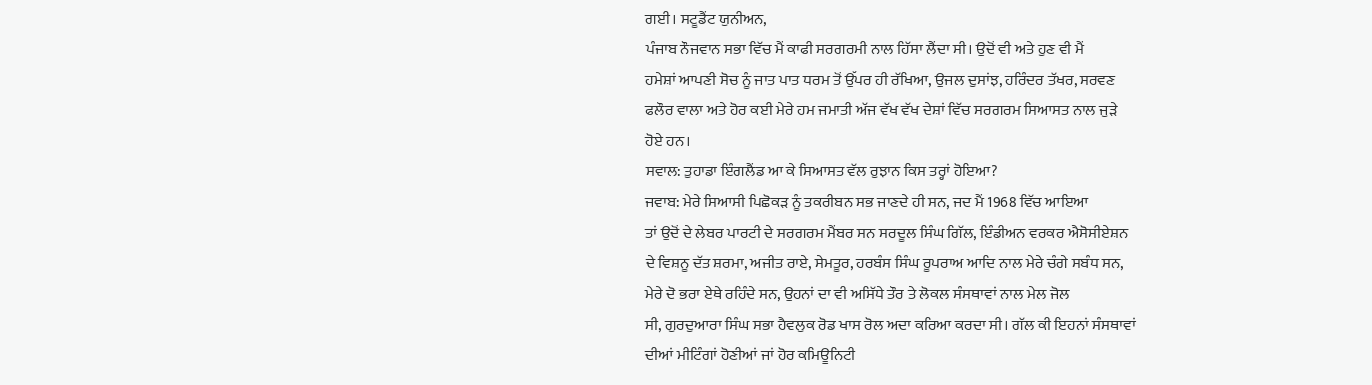ਗਈ। ਸਟੂਡੈਂਟ ਯੁਨੀਅਨ,
ਪੰਜਾਬ ਨੌਜਵਾਨ ਸਭਾ ਵਿੱਚ ਮੈਂ ਕਾਫੀ ਸਰਗਰਮੀ ਨਾਲ ਹਿੱਸਾ ਲੈਂਦਾ ਸੀ। ਉਦੋਂ ਵੀ ਅਤੇ ਹੁਣ ਵੀ ਮੈਂ
ਹਮੇਸ਼ਾਂ ਆਪਣੀ ਸੋਚ ਨੂੰ ਜਾਤ ਪਾਤ ਧਰਮ ਤੋਂ ਉੱਪਰ ਹੀ ਰੱਖਿਆ, ਉਜਲ ਦੁਸਾਂਝ, ਹਰਿੰਦਰ ਤੱਖਰ, ਸਰਵਣ
ਫਲੌਰ ਵਾਲਾ ਅਤੇ ਹੋਰ ਕਈ ਮੇਰੇ ਹਮ ਜਮਾਤੀ ਅੱਜ ਵੱਖ ਵੱਖ ਦੇਸ਼ਾਂ ਵਿੱਚ ਸਰਗਰਮ ਸਿਆਸਤ ਨਾਲ ਜੁੜੇ
ਹੋਏ ਹਨ।
ਸਵਾਲ: ਤੁਹਾਡਾ ਇੰਗਲੈਂਡ ਆ ਕੇ ਸਿਆਸਤ ਵੱਲ ਰੁਝਾਨ ਕਿਸ ਤਰ੍ਹਾਂ ਹੋਇਆ?
ਜਵਾਬ: ਮੇਰੇ ਸਿਆਸੀ ਪਿਛੋਕੜ ਨੂੰ ਤਕਰੀਬਨ ਸਭ ਜਾਣਦੇ ਹੀ ਸਨ, ਜਦ ਮੈਂ 1968 ਵਿੱਚ ਆਇਆ
ਤਾਂ ਉਦੋਂ ਦੇ ਲੇਬਰ ਪਾਰਟੀ ਦੇ ਸਰਗਰਮ ਮੈਂਬਰ ਸਨ ਸਰਦੂਲ ਸਿੰਘ ਗਿੱਲ, ਇੰਡੀਅਨ ਵਰਕਰ ਐਸੋਸੀਏਸ਼ਨ
ਦੇ ਵਿਸ਼ਨੂ ਦੱਤ ਸ਼ਰਮਾ, ਅਜੀਤ ਰਾਏ, ਸੇਮਤੂਰ, ਹਰਬੰਸ ਸਿੰਘ ਰੂਪਰਾਅ ਆਦਿ ਨਾਲ ਮੇਰੇ ਚੰਗੇ ਸਬੰਧ ਸਨ,
ਮੇਰੇ ਦੋ ਭਰਾ ਏਥੇ ਰਹਿੰਦੇ ਸਨ, ਉਹਨਾਂ ਦਾ ਵੀ ਅਸਿੱਧੇ ਤੌਰ ਤੇ ਲੋਕਲ ਸੰਸਥਾਵਾਂ ਨਾਲ ਮੇਲ ਜੋਲ
ਸੀ, ਗੁਰਦੁਆਰਾ ਸਿੰਘ ਸਭਾ ਹੈਵਲੁਕ ਰੋਡ ਖਾਸ ਰੋਲ ਅਦਾ ਕਰਿਆ ਕਰਦਾ ਸੀ। ਗੱਲ ਕੀ ਇਹਨਾਂ ਸੰਸਥਾਵਾਂ
ਦੀਆਂ ਮੀਟਿੰਗਾਂ ਹੋਣੀਆਂ ਜਾਂ ਹੋਰ ਕਮਿਊਨਿਟੀ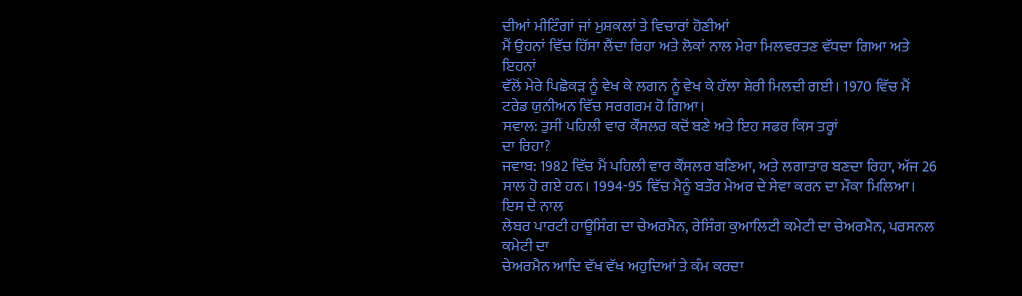ਦੀਆਂ ਮੀਟਿੰਗਾਂ ਜਾਂ ਮੁਸ਼ਕਲਾਂ ਤੇ ਵਿਚਾਰਾਂ ਹੋਣੀਆਂ
ਮੈਂ ਉਹਨਾਂ ਵਿੱਚ ਹਿੱਸਾ ਲੈਂਦਾ ਰਿਹਾ ਅਤੇ ਲੋਕਾਂ ਨਾਲ ਮੇਰਾ ਮਿਲਵਰਤਣ ਵੱਧਦਾ ਗਿਆ ਅਤੇ ਇਹਨਾਂ
ਵੱਲੋਂ ਮੇਰੇ ਪਿਛੋਕੜ ਨੂੰ ਵੇਖ ਕੇ ਲਗਨ ਨੂੰ ਵੇਖ ਕੇ ਹੱਲਾ ਸ਼ੇਰੀ ਮਿਲਦੀ ਗਈ। 1970 ਵਿੱਚ ਮੈਂ
ਟਰੇਡ ਯੁਨੀਅਨ ਵਿੱਚ ਸਰਗਰਮ ਹੋ ਗਿਆ।
ਸਵਾਲ: ਤੁਸੀਂ ਪਹਿਲੀ ਵਾਰ ਕੌਂਸਲਰ ਕਦੋਂ ਬਣੇ ਅਤੇ ਇਹ ਸਫਰ ਕਿਸ ਤਰ੍ਹਾਂ
ਦਾ ਰਿਹਾ?
ਜਵਾਬ: 1982 ਵਿੱਚ ਮੈਂ ਪਹਿਲੀ ਵਾਰ ਕੌਂਸਲਰ ਬਣਿਆ, ਅਤੇ ਲਗਾਤਾਰ ਬਣਦਾ ਰਿਹਾ, ਅੱਜ 26
ਸਾਲ ਹੋ ਗਏ ਹਨ। 1994-95 ਵਿੱਚ ਮੈਨੂੰ ਬਤੌਰ ਮੇਅਰ ਦੇ ਸੇਵਾ ਕਰਨ ਦਾ ਮੌਕਾ ਮਿਲਿਆ। ਇਸ ਦੇ ਨਾਲ
ਲੇਬਰ ਪਾਰਟੀ ਹਾਊਸਿੰਗ ਦਾ ਚੇਅਰਮੈਨ, ਰੇਸਿੰਗ ਕੁਆਲਿਟੀ ਕਮੇਟੀ ਦਾ ਚੇਅਰਮੈਨ, ਪਰਸਨਲ ਕਮੇਟੀ ਦਾ
ਚੇਅਰਮੈਨ ਆਦਿ ਵੱਖ ਵੱਖ ਅਹੁਦਿਆਂ ਤੇ ਕੰਮ ਕਰਦਾ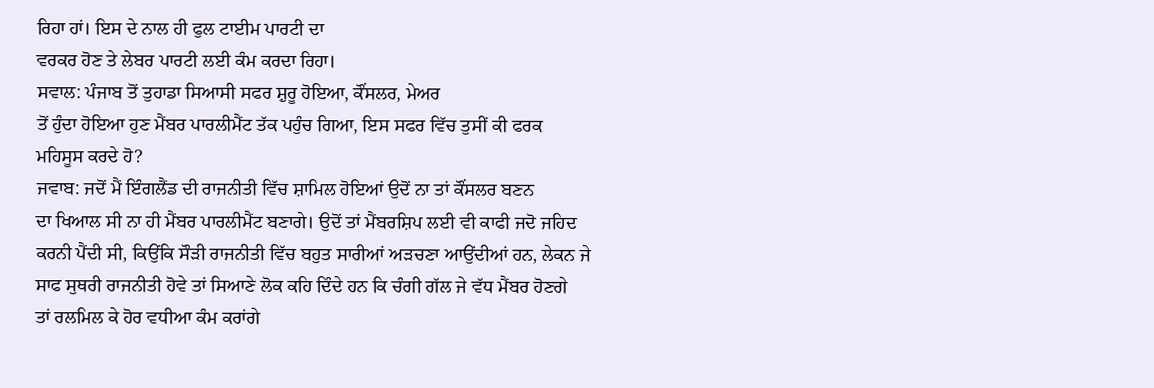ਰਿਹਾ ਹਾਂ। ਇਸ ਦੇ ਨਾਲ ਹੀ ਫੁਲ ਟਾਈਮ ਪਾਰਟੀ ਦਾ
ਵਰਕਰ ਹੋਣ ਤੇ ਲੇਬਰ ਪਾਰਟੀ ਲਈ ਕੰਮ ਕਰਦਾ ਰਿਹਾ।
ਸਵਾਲ: ਪੰਜਾਬ ਤੋਂ ਤੁਹਾਡਾ ਸਿਆਸੀ ਸਫਰ ਸ਼ੁਰੂ ਹੋਇਆ, ਕੌਂਸਲਰ, ਮੇਅਰ
ਤੋਂ ਹੁੰਦਾ ਹੋਇਆ ਹੁਣ ਮੈਂਬਰ ਪਾਰਲੀਮੈਂਟ ਤੱਕ ਪਹੁੰਚ ਗਿਆ, ਇਸ ਸਫਰ ਵਿੱਚ ਤੁਸੀਂ ਕੀ ਫਰਕ
ਮਹਿਸੂਸ ਕਰਦੇ ਹੋ?
ਜਵਾਬ: ਜਦੋਂ ਮੈਂ ਇੰਗਲੈਂਡ ਦੀ ਰਾਜਨੀਤੀ ਵਿੱਚ ਸ਼ਾਮਿਲ ਹੋਇਆਂ ਉਦੋਂ ਨਾ ਤਾਂ ਕੌਂਸਲਰ ਬਣਨ
ਦਾ ਖਿਆਲ ਸੀ ਨਾ ਹੀ ਮੈਂਬਰ ਪਾਰਲੀਮੈਂਟ ਬਣਾਗੇ। ਉਦੋਂ ਤਾਂ ਮੈਂਬਰਸ਼ਿਪ ਲਈ ਵੀ ਕਾਫੀ ਜਦੋ ਜਹਿਦ
ਕਰਨੀ ਪੈਂਦੀ ਸੀ, ਕਿਉਂਕਿ ਸੌੜੀ ਰਾਜਨੀਤੀ ਵਿੱਚ ਬਹੁਤ ਸਾਰੀਆਂ ਅੜਚਣਾ ਆਉਂਦੀਆਂ ਹਨ, ਲੇਕਨ ਜੇ
ਸਾਫ ਸੁਥਰੀ ਰਾਜਨੀਤੀ ਹੋਵੇ ਤਾਂ ਸਿਆਣੇ ਲੋਕ ਕਹਿ ਦਿੰਦੇ ਹਨ ਕਿ ਚੰਗੀ ਗੱਲ ਜੇ ਵੱਧ ਮੈਂਬਰ ਹੋਣਗੇ
ਤਾਂ ਰਲਮਿਲ ਕੇ ਹੋਰ ਵਧੀਆ ਕੰਮ ਕਰਾਂਗੇ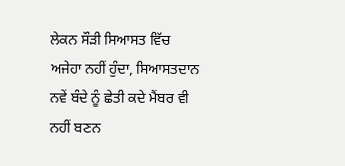ਲੇਕਨ ਸੌੜੀ ਸਿਆਸਤ ਵਿੱਚ ਅਜੇਹਾ ਨਹੀਂ ਹੁੰਦਾ, ਸਿਆਸਤਦਾਨ
ਨਵੇਂ ਬੰਦੇ ਨੂੰ ਛੇਤੀ ਕਦੇ ਮੈਂਬਰ ਵੀ ਨਹੀਂ ਬਣਨ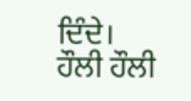ਦਿੰਦੇ। ਹੌਲੀ ਹੌਲੀ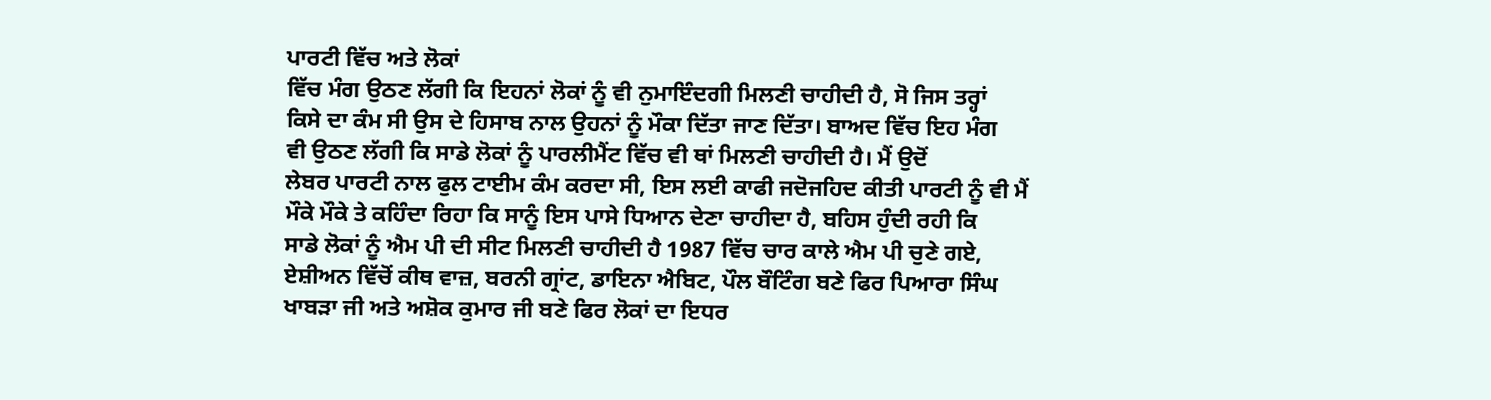ਪਾਰਟੀ ਵਿੱਚ ਅਤੇ ਲੋਕਾਂ
ਵਿੱਚ ਮੰਗ ਉਠਣ ਲੱਗੀ ਕਿ ਇਹਨਾਂ ਲੋਕਾਂ ਨੂੰ ਵੀ ਨੁਮਾਇੰਦਗੀ ਮਿਲਣੀ ਚਾਹੀਦੀ ਹੈ, ਸੋ ਜਿਸ ਤਰ੍ਹਾਂ
ਕਿਸੇ ਦਾ ਕੰਮ ਸੀ ਉਸ ਦੇ ਹਿਸਾਬ ਨਾਲ ਉਹਨਾਂ ਨੂੰ ਮੌਕਾ ਦਿੱਤਾ ਜਾਣ ਦਿੱਤਾ। ਬਾਅਦ ਵਿੱਚ ਇਹ ਮੰਗ
ਵੀ ਉਠਣ ਲੱਗੀ ਕਿ ਸਾਡੇ ਲੋਕਾਂ ਨੂੰ ਪਾਰਲੀਮੈਂਟ ਵਿੱਚ ਵੀ ਥਾਂ ਮਿਲਣੀ ਚਾਹੀਦੀ ਹੈ। ਮੈਂ ਉਦੋਂ
ਲੇਬਰ ਪਾਰਟੀ ਨਾਲ ਫੁਲ ਟਾਈਮ ਕੰਮ ਕਰਦਾ ਸੀ, ਇਸ ਲਈ ਕਾਫੀ ਜਦੋਜਹਿਦ ਕੀਤੀ ਪਾਰਟੀ ਨੂੰ ਵੀ ਮੈਂ
ਮੌਕੇ ਮੌਕੇ ਤੇ ਕਹਿੰਦਾ ਰਿਹਾ ਕਿ ਸਾਨੂੰ ਇਸ ਪਾਸੇ ਧਿਆਨ ਦੇਣਾ ਚਾਹੀਦਾ ਹੈ, ਬਹਿਸ ਹੁੰਦੀ ਰਹੀ ਕਿ
ਸਾਡੇ ਲੋਕਾਂ ਨੂੰ ਐਮ ਪੀ ਦੀ ਸੀਟ ਮਿਲਣੀ ਚਾਹੀਦੀ ਹੈ 1987 ਵਿੱਚ ਚਾਰ ਕਾਲੇ ਐਮ ਪੀ ਚੁਣੇ ਗਏ,
ਏਸ਼ੀਅਨ ਵਿੱਚੋਂ ਕੀਥ ਵਾਜ਼, ਬਰਨੀ ਗ੍ਰਾਂਟ, ਡਾਇਨਾ ਐਬਿਟ, ਪੌਲ ਬੌਟਿੰਗ ਬਣੇ ਫਿਰ ਪਿਆਰਾ ਸਿੰਘ
ਖਾਬੜਾ ਜੀ ਅਤੇ ਅਸ਼ੋਕ ਕੁਮਾਰ ਜੀ ਬਣੇ ਫਿਰ ਲੋਕਾਂ ਦਾ ਇਧਰ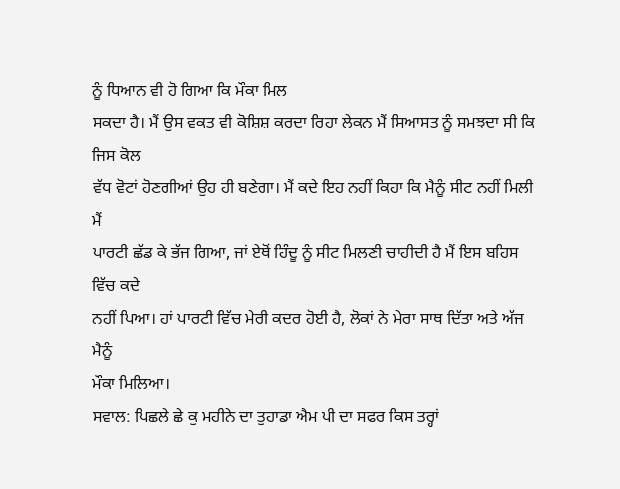ਨੂੰ ਧਿਆਨ ਵੀ ਹੋ ਗਿਆ ਕਿ ਮੌਕਾ ਮਿਲ
ਸਕਦਾ ਹੈ। ਮੈਂ ਉਸ ਵਕਤ ਵੀ ਕੋਸ਼ਿਸ਼ ਕਰਦਾ ਰਿਹਾ ਲੇਕਨ ਮੈਂ ਸਿਆਸਤ ਨੂੰ ਸਮਝਦਾ ਸੀ ਕਿ ਜਿਸ ਕੋਲ
ਵੱਧ ਵੋਟਾਂ ਹੋਣਗੀਆਂ ਉਹ ਹੀ ਬਣੇਗਾ। ਮੈਂ ਕਦੇ ਇਹ ਨਹੀਂ ਕਿਹਾ ਕਿ ਮੈਨੂੰ ਸੀਟ ਨਹੀਂ ਮਿਲੀ ਮੈਂ
ਪਾਰਟੀ ਛੱਡ ਕੇ ਭੱਜ ਗਿਆ, ਜਾਂ ਏਥੋਂ ਹਿੰਦੂ ਨੂੰ ਸੀਟ ਮਿਲਣੀ ਚਾਹੀਦੀ ਹੈ ਮੈਂ ਇਸ ਬਹਿਸ ਵਿੱਚ ਕਦੇ
ਨਹੀਂ ਪਿਆ। ਹਾਂ ਪਾਰਟੀ ਵਿੱਚ ਮੇਰੀ ਕਦਰ ਹੋਈ ਹੈ, ਲੋਕਾਂ ਨੇ ਮੇਰਾ ਸਾਥ ਦਿੱਤਾ ਅਤੇ ਅੱਜ ਮੈਨੂੰ
ਮੌਕਾ ਮਿਲਿਆ।
ਸਵਾਲ: ਪਿਛਲੇ ਛੇ ਕੁ ਮਹੀਨੇ ਦਾ ਤੁਹਾਡਾ ਐਮ ਪੀ ਦਾ ਸਫਰ ਕਿਸ ਤਰ੍ਹਾਂ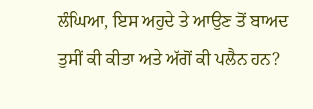ਲੰਘਿਆ, ਇਸ ਅਹੁਦੇ ਤੇ ਆਉਣ ਤੋਂ ਬਾਅਦ ਤੁਸੀਂ ਕੀ ਕੀਤਾ ਅਤੇ ਅੱਗੋਂ ਕੀ ਪਲੈਨ ਹਨ?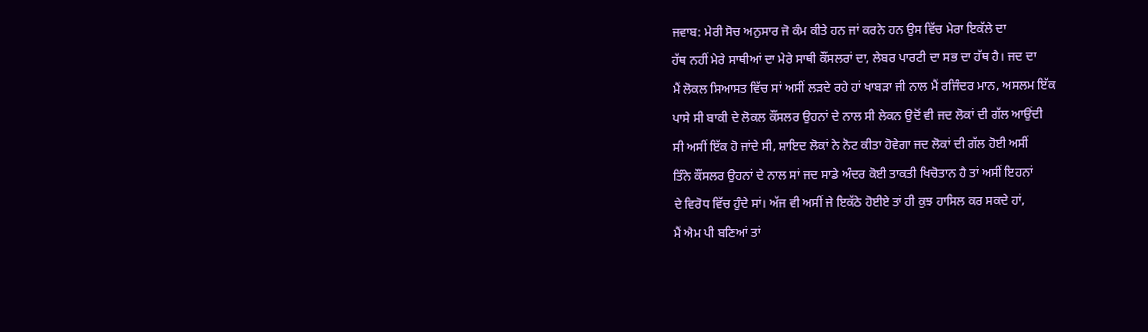ਜਵਾਬ: ਮੇਰੀ ਸੋਚ ਅਨੁਸਾਰ ਜੋ ਕੰਮ ਕੀਤੇ ਹਨ ਜਾਂ ਕਰਨੇ ਹਨ ਉਸ ਵਿੱਚ ਮੇਰਾ ਇਕੱਲੇ ਦਾ
ਹੱਥ ਨਹੀਂ ਮੇਰੇ ਸਾਥੀਆਂ ਦਾ ਮੇਰੇ ਸਾਥੀ ਕੌਂਸਲਰਾਂ ਦਾ, ਲੇਬਰ ਪਾਰਟੀ ਦਾ ਸਭ ਦਾ ਹੱਥ ਹੈ। ਜਦ ਦਾ
ਮੈਂ ਲੋਕਲ ਸਿਆਸਤ ਵਿੱਚ ਸਾਂ ਅਸੀਂ ਲੜਦੇ ਰਹੇ ਹਾਂ ਖਾਬੜਾ ਜੀ ਨਾਲ ਮੈਂ ਰਜਿੰਦਰ ਮਾਨ, ਅਸਲਮ ਇੱਕ
ਪਾਸੇ ਸੀ ਬਾਕੀ ਦੇ ਲੋਕਲ ਕੌਂਸਲਰ ਉਹਨਾਂ ਦੇ ਨਾਲ ਸੀ ਲੇਕਨ ਉਦੋਂ ਵੀ ਜਦ ਲੋਕਾਂ ਦੀ ਗੱਲ ਆਉਂਦੀ
ਸੀ ਅਸੀਂ ਇੱਕ ਹੋ ਜਾਂਦੇ ਸੀ, ਸ਼ਾਇਦ ਲੋਕਾਂ ਨੇ ਨੋਟ ਕੀਤਾ ਹੋਵੇਗਾ ਜਦ ਲੋਕਾਂ ਦੀ ਗੱਲ ਹੋਈ ਅਸੀਂ
ਤਿੰਨੇ ਕੌਂਸਲਰ ਉਹਨਾਂ ਦੇ ਨਾਲ ਸਾਂ ਜਦ ਸਾਡੇ ਅੰਦਰ ਕੋਈ ਤਾਕਤੀ ਖਿਚੋਤਾਨ ਹੈ ਤਾਂ ਅਸੀਂ ਇਹਨਾਂ
ਦੇ ਵਿਰੋਧ ਵਿੱਚ ਹੁੰਦੇ ਸਾਂ। ਅੱਜ ਵੀ ਅਸੀਂ ਜੇ ਇਕੱਠੇ ਹੋਈਏ ਤਾਂ ਹੀ ਕੁਝ ਹਾਸਿਲ ਕਰ ਸਕਦੇ ਹਾਂ,
ਮੈਂ ਐਮ ਪੀ ਬਣਿਆਂ ਤਾਂ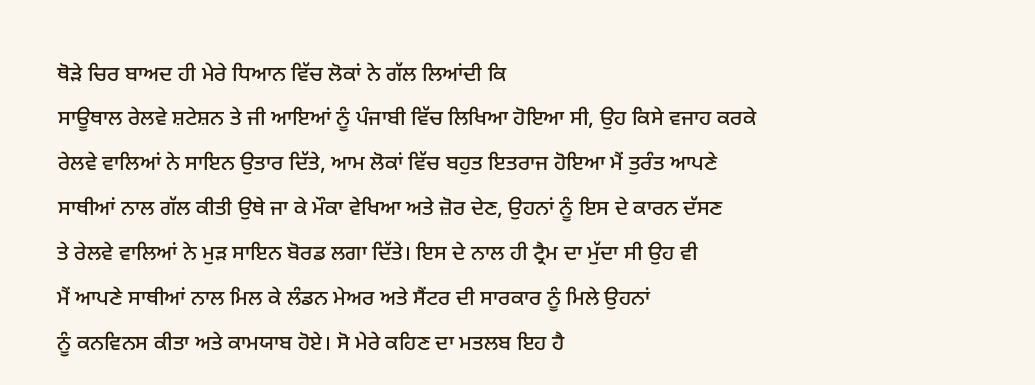ਥੋੜੇ ਚਿਰ ਬਾਅਦ ਹੀ ਮੇਰੇ ਧਿਆਨ ਵਿੱਚ ਲੋਕਾਂ ਨੇ ਗੱਲ ਲਿਆਂਦੀ ਕਿ
ਸਾਊਥਾਲ ਰੇਲਵੇ ਸ਼ਟੇਸ਼ਨ ਤੇ ਜੀ ਆਇਆਂ ਨੂੰ ਪੰਜਾਬੀ ਵਿੱਚ ਲਿਖਿਆ ਹੋਇਆ ਸੀ, ਉਹ ਕਿਸੇ ਵਜਾਹ ਕਰਕੇ
ਰੇਲਵੇ ਵਾਲਿਆਂ ਨੇ ਸਾਇਨ ਉਤਾਰ ਦਿੱਤੇ, ਆਮ ਲੋਕਾਂ ਵਿੱਚ ਬਹੁਤ ਇਤਰਾਜ ਹੋਇਆ ਮੈਂ ਤੁਰੰਤ ਆਪਣੇ
ਸਾਥੀਆਂ ਨਾਲ ਗੱਲ ਕੀਤੀ ਉਥੇ ਜਾ ਕੇ ਮੌਕਾ ਵੇਖਿਆ ਅਤੇ ਜ਼ੋਰ ਦੇਣ, ਉਹਨਾਂ ਨੂੰ ਇਸ ਦੇ ਕਾਰਨ ਦੱਸਣ
ਤੇ ਰੇਲਵੇ ਵਾਲਿਆਂ ਨੇ ਮੁੜ ਸਾਇਨ ਬੋਰਡ ਲਗਾ ਦਿੱਤੇ। ਇਸ ਦੇ ਨਾਲ ਹੀ ਟ੍ਰੈਮ ਦਾ ਮੁੱਦਾ ਸੀ ਉਹ ਵੀ
ਮੈਂ ਆਪਣੇ ਸਾਥੀਆਂ ਨਾਲ ਮਿਲ ਕੇ ਲੰਡਨ ਮੇਅਰ ਅਤੇ ਸੈਂਟਰ ਦੀ ਸਾਰਕਾਰ ਨੂੰ ਮਿਲੇ ਉਹਨਾਂ
ਨੂੰ ਕਨਵਿਨਸ ਕੀਤਾ ਅਤੇ ਕਾਮਯਾਬ ਹੋਏ। ਸੋ ਮੇਰੇ ਕਹਿਣ ਦਾ ਮਤਲਬ ਇਹ ਹੈ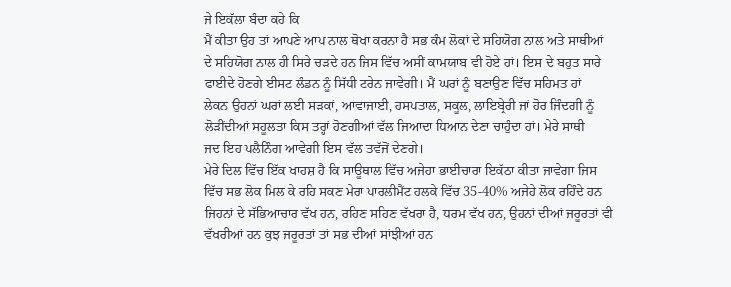ਜੇ ਇਕੱਲਾ ਬੰਦਾ ਕਹੇ ਕਿ
ਮੈਂ ਕੀਤਾ ਉਹ ਤਾਂ ਆਪਣੇ ਆਪ ਨਾਲ ਥੋਖਾ ਕਰਨਾ ਹੈ ਸਭ ਕੰਮ ਲੋਕਾਂ ਦੇ ਸਹਿਯੋਗ ਨਾਲ ਅਤੇ ਸਾਥੀਆਂ
ਦੇ ਸਹਿਯੋਗ ਨਾਲ ਹੀ ਸਿਰੇ ਚੜਦੇ ਹਨ ਜਿਸ ਵਿੱਚ ਅਸੀਂ ਕਾਮਯਾਬ ਵੀ ਹੋਏ ਹਾਂ। ਇਸ ਦੇ ਬਹੁਤ ਸਾਰੇ
ਫਾਈਦੇ ਹੋਣਗੇ ਈਸਟ ਲੰਡਨ ਨੂੰ ਸਿੱਧੀ ਟਰੇਨ ਜਾਵੇਗੀ। ਮੈਂ ਘਰਾਂ ਨੂੰ ਬਣਾਉਣ ਵਿੱਚ ਸਹਿਮਤ ਹਾਂ
ਲੇਕਨ ਉਹਨਾਂ ਘਰਾਂ ਲਈ ਸੜਕਾਂ, ਆਵਾਜਾਈ, ਹਸਪਤਾਲ, ਸਕੂਲ, ਲਾਇਬ੍ਰੇਰੀ ਜਾਂ ਹੋਰ ਜਿੰਦਗੀ ਨੂੰ
ਲੋੜੀਂਦੀਆਂ ਸਹੂਲਤਾ ਕਿਸ ਤਰ੍ਹਾਂ ਹੋਣਗੀਆਂ ਵੱਲ ਜਿਆਦਾ ਧਿਆਨ ਦੇਣਾ ਚਾਹੁੰਦਾ ਹਾਂ। ਮੇਰੇ ਸਾਥੀ
ਜਦ ਇਹ ਪਲੈਨਿੰਗ ਆਵੇਗੀ ਇਸ ਵੱਲ ਤਵੱਜੋਂ ਦੇਣਗੇ।
ਮੇਰੇ ਦਿਲ ਵਿੱਚ ਇੱਕ ਖਾਹਸ਼ ਹੈ ਕਿ ਸਾਊਥਾਲ ਵਿੱਚ ਅਜੇਹਾ ਭਾਈਚਾਰਾ ਇਕੱਠਾ ਕੀਤਾ ਜਾਵੇਗਾ ਜਿਸ
ਵਿੱਚ ਸਭ ਲੋਕ ਮਿਲ ਕੇ ਰਹਿ ਸਕਣ ਮੇਰਾ ਪਾਰਲੀਮੈਂਟ ਹਲਕੇ ਵਿੱਚ 35-40% ਅਜੇਹੇ ਲੋਕ ਰਹਿੰਦੇ ਹਨ
ਜਿਹਨਾਂ ਦੇ ਸੱਭਿਆਚਾਰ ਵੱਖ ਹਨ, ਰਹਿਣ ਸਹਿਣ ਵੱਖਰਾ ਹੈ, ਧਰਮ ਵੱਖ ਹਨ, ਉਹਨਾਂ ਦੀਆਂ ਜਰੂਰਤਾਂ ਵੀ
ਵੱਖਰੀਆਂ ਹਨ ਕੁਝ ਜਰੂਰਤਾਂ ਤਾਂ ਸਭ ਦੀਆਂ ਸਾਂਝੀਆਂ ਹਨ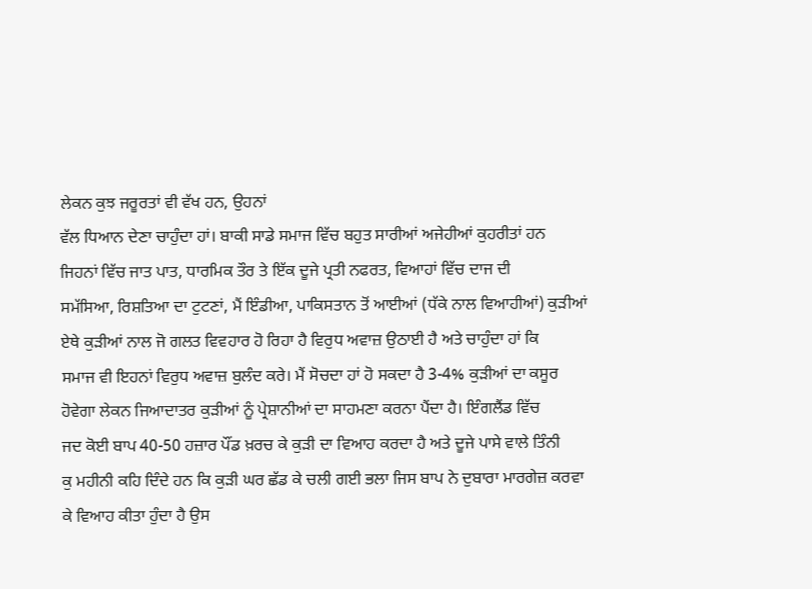ਲੇਕਨ ਕੁਝ ਜਰੂਰਤਾਂ ਵੀ ਵੱਖ ਹਨ, ਉਹਨਾਂ
ਵੱਲ ਧਿਆਨ ਦੇਣਾ ਚਾਹੁੰਦਾ ਹਾਂ। ਬਾਕੀ ਸਾਡੇ ਸਮਾਜ ਵਿੱਚ ਬਹੁਤ ਸਾਰੀਆਂ ਅਜੇਹੀਆਂ ਕੁਹਰੀਤਾਂ ਹਨ
ਜਿਹਨਾਂ ਵਿੱਚ ਜਾਤ ਪਾਤ, ਧਾਰਮਿਕ ਤੌਰ ਤੇ ਇੱਕ ਦੂਜੇ ਪ੍ਰਤੀ ਨਫਰਤ, ਵਿਆਹਾਂ ਵਿੱਚ ਦਾਜ ਦੀ
ਸਮੱਸਿਆ, ਰਿਸ਼ਤਿਆ ਦਾ ਟੁਟਣਾਂ, ਮੈਂ ਇੰਡੀਆ, ਪਾਕਿਸਤਾਨ ਤੋਂ ਆਈਆਂ (ਧੱਕੇ ਨਾਲ ਵਿਆਹੀਆਂ) ਕੁੜੀਆਂ
ਏਥੇ ਕੁੜੀਆਂ ਨਾਲ ਜੋ ਗਲਤ ਵਿਵਹਾਰ ਹੋ ਰਿਹਾ ਹੈ ਵਿਰੁਧ ਅਵਾਜ਼ ਉਠਾਈ ਹੈ ਅਤੇ ਚਾਹੁੰਦਾ ਹਾਂ ਕਿ
ਸਮਾਜ ਵੀ ਇਹਨਾਂ ਵਿਰੁਧ ਅਵਾਜ਼ ਬੁਲੰਦ ਕਰੇ। ਮੈਂ ਸੋਚਦਾ ਹਾਂ ਹੋ ਸਕਦਾ ਹੈ 3-4% ਕੁੜੀਆਂ ਦਾ ਕਸੂਰ
ਹੋਵੇਗਾ ਲੇਕਨ ਜਿਆਦਾਤਰ ਕੁੜੀਆਂ ਨੂੰ ਪ੍ਰੇਸ਼ਾਨੀਆਂ ਦਾ ਸਾਹਮਣਾ ਕਰਨਾ ਪੈਂਦਾ ਹੈ। ਇੰਗਲੈਂਡ ਵਿੱਚ
ਜਦ ਕੋਈ ਬਾਪ 40-50 ਹਜ਼ਾਰ ਪੌਂਡ ਖ਼ਰਚ ਕੇ ਕੁੜੀ ਦਾ ਵਿਆਹ ਕਰਦਾ ਹੈ ਅਤੇ ਦੂਜੇ ਪਾਸੇ ਵਾਲੇ ਤਿੰਨੀ
ਕੁ ਮਹੀਨੀ ਕਹਿ ਦਿੰਦੇ ਹਨ ਕਿ ਕੁੜੀ ਘਰ ਛੱਡ ਕੇ ਚਲੀ ਗਈ ਭਲਾ ਜਿਸ ਬਾਪ ਨੇ ਦੁਬਾਰਾ ਮਾਰਗੇਜ਼ ਕਰਵਾ
ਕੇ ਵਿਆਹ ਕੀਤਾ ਹੁੰਦਾ ਹੈ ਉਸ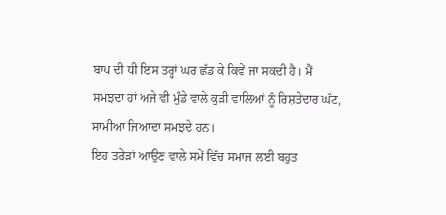ਬਾਪ ਦੀ ਧੀ ਇਸ ਤਰ੍ਹਾਂ ਘਰ ਛੱਡ ਕੇ ਕਿਵੇਂ ਜਾ ਸਕਦੀ ਹੈ। ਮੈਂ
ਸਮਝਦਾ ਹਾਂ ਅਜੇ ਵੀ ਮੁੰਡੇ ਵਾਲੇ ਕੁੜੀ ਵਾਲਿਆਂ ਨੂੰ ਰਿਸ਼ਤੇਦਾਰ ਘੱਟ, ਸਾਮੀਆ ਜਿਆਦਾ ਸਮਝਦੇ ਹਨ।
ਇਹ ਤਰੇੜਾਂ ਆਉਣ ਵਾਲੇ ਸਮੇਂ ਵਿੱਚ ਸਮਾਜ ਲਈ ਬਹੁਤ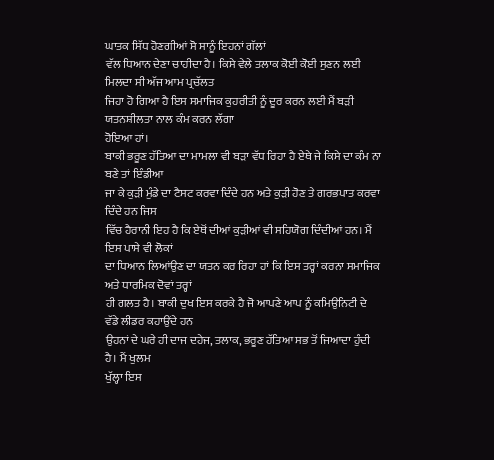ਘਾਤਕ ਸਿੱਧ ਹੋਣਗੀਆਂ ਸੋ ਸਾਨੂੰ ਇਹਨਾਂ ਗੱਲਾਂ
ਵੱਲ ਧਿਆਨ ਦੇਣਾ ਚਾਹੀਦਾ ਹੈ। ਕਿਸੇ ਵੇਲੇ ਤਲਾਕ ਕੋਈ ਕੋਈ ਸੁਣਨ ਲਈ ਮਿਲਦਾ ਸੀ ਅੱਜ ਆਮ ਪ੍ਰਚੱਲਤ
ਜਿਹਾ ਹੋ ਗਿਆ ਹੈ ਇਸ ਸਮਾਜਿਕ ਕੁਹਰੀਤੀ ਨੂੰ ਦੂਰ ਕਰਨ ਲਈ ਮੈਂ ਬੜੀ ਯਤਨਸ਼ੀਲਤਾ ਨਾਲ ਕੰਮ ਕਰਨ ਲੱਗਾ
ਹੋਇਆ ਹਾਂ।
ਬਾਕੀ ਭਰੂਣ ਹੱਤਿਆ ਦਾ ਮਾਮਲਾ ਵੀ ਬੜਾ ਵੱਧ ਰਿਹਾ ਹੈ ਏਥੇ ਜੇ ਕਿਸੇ ਦਾ ਕੰਮ ਨਾ ਬਣੇ ਤਾਂ ਇੰਡੀਆ
ਜਾ ਕੇ ਕੁੜੀ ਮੁੰਡੇ ਦਾ ਟੈਸਟ ਕਰਵਾ ਦਿੰਦੇ ਹਨ ਅਤੇ ਕੁੜੀ ਹੋਣ ਤੇ ਗਰਭਪਾਤ ਕਰਵਾ ਦਿੰਦੇ ਹਨ ਜਿਸ
ਵਿੱਚ ਹੈਰਾਨੀ ਇਹ ਹੈ ਕਿ ਏਥੋਂ ਦੀਆਂ ਕੁੜੀਆਂ ਵੀ ਸਹਿਯੋਗ ਦਿੰਦੀਆਂ ਹਨ। ਮੈਂ ਇਸ ਪਾਸੇ ਵੀ ਲੋਕਾਂ
ਦਾ ਧਿਆਨ ਲਿਆਂਉਣ ਦਾ ਯਤਨ ਕਰ ਰਿਹਾ ਹਾਂ ਕਿ ਇਸ ਤਰ੍ਹਾਂ ਕਰਨਾ ਸਮਾਜਿਕ ਅਤੇ ਧਾਰਮਿਕ ਦੋਵਾਂ ਤਰ੍ਹਾਂ
ਹੀ ਗਲਤ ਹੈ। ਬਾਕੀ ਦੁਖ ਇਸ ਕਰਕੇ ਹੈ ਜੋ ਆਪਣੇ ਆਪ ਨੂੰ ਕਮਿਉਨਿਟੀ ਦੇ ਵੱਡੇ ਲੀਡਰ ਕਹਾਉਂਦੇ ਹਨ
ਉਹਨਾਂ ਦੇ ਘਰੇ ਹੀ ਦਾਜ ਦਹੇਜ, ਤਲਾਕ, ਭਰੂਣ ਹੱਤਿਆ ਸਭ ਤੋਂ ਜਿਆਦਾ ਹੁੰਦੀ ਹੈ। ਮੈਂ ਖੁਲਮ
ਖੁੱਲ੍ਹਾ ਇਸ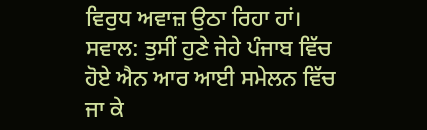ਵਿਰੁਧ ਅਵਾਜ਼ ਉਠਾ ਰਿਹਾ ਹਾਂ।
ਸਵਾਲ: ਤੁਸੀਂ ਹੁਣੇ ਜੇਹੇ ਪੰਜਾਬ ਵਿੱਚ ਹੋਏ ਐਨ ਆਰ ਆਈ ਸਮੇਲਨ ਵਿੱਚ
ਜਾ ਕੇ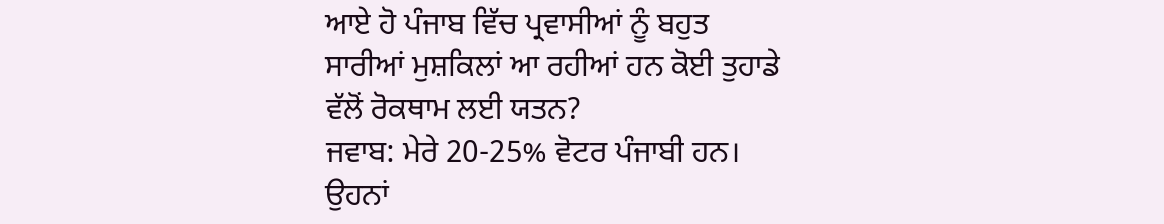ਆਏ ਹੋ ਪੰਜਾਬ ਵਿੱਚ ਪ੍ਰਵਾਸੀਆਂ ਨੂੰ ਬਹੁਤ ਸਾਰੀਆਂ ਮੁਸ਼ਕਿਲਾਂ ਆ ਰਹੀਆਂ ਹਨ ਕੋਈ ਤੁਹਾਡੇ
ਵੱਲੋਂ ਰੋਕਥਾਮ ਲਈ ਯਤਨ?
ਜਵਾਬ: ਮੇਰੇ 20-25% ਵੋਟਰ ਪੰਜਾਬੀ ਹਨ। ਉਹਨਾਂ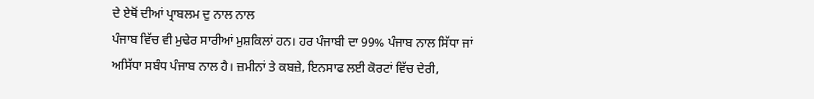ਦੇ ਏਥੋਂ ਦੀਆਂ ਪ੍ਰਾਬਲਮ ਦੁ ਨਾਲ ਨਾਲ
ਪੰਜਾਬ ਵਿੱਚ ਵੀ ਮੁਢੇਰ ਸਾਰੀਆਂ ਮੁਸ਼ਕਿਲਾਂ ਹਨ। ਹਰ ਪੰਜਾਬੀ ਦਾ 99% ਪੰਜਾਬ ਨਾਲ ਸਿੱਧਾ ਜਾਂ
ਅਸਿੱਧਾ ਸਬੰਧ ਪੰਜਾਬ ਨਾਲ ਹੈ। ਜ਼ਮੀਨਾਂ ਤੇ ਕਬਜ਼ੇ, ਇਨਸਾਫ ਲਈ ਕੋਰਟਾਂ ਵਿੱਚ ਦੇਰੀ,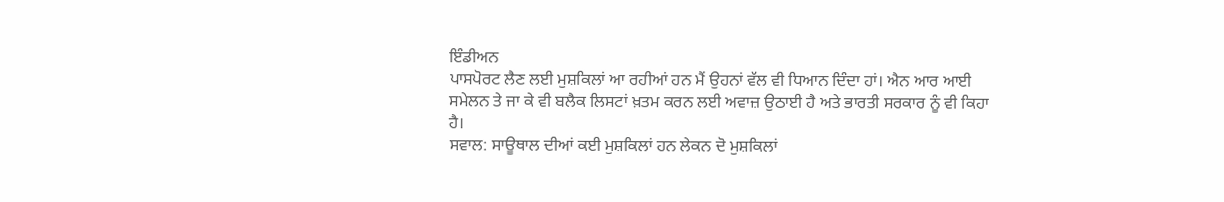ਇੰਡੀਅਨ
ਪਾਸਪੋਰਟ ਲੈਣ ਲਈ ਮੁਸ਼ਕਿਲਾਂ ਆ ਰਹੀਆਂ ਹਨ ਮੈਂ ਉਹਨਾਂ ਵੱਲ ਵੀ ਧਿਆਨ ਦਿੰਦਾ ਹਾਂ। ਐਨ ਆਰ ਆਈ
ਸਮੇਲਨ ਤੇ ਜਾ ਕੇ ਵੀ ਬਲੈਕ ਲਿਸਟਾਂ ਖ਼ਤਮ ਕਰਨ ਲਈ ਅਵਾਜ਼ ਉਠਾਈ ਹੈ ਅਤੇ ਭਾਰਤੀ ਸਰਕਾਰ ਨੂੰ ਵੀ ਕਿਹਾ
ਹੈ।
ਸਵਾਲ: ਸਾਊਥਾਲ ਦੀਆਂ ਕਈ ਮੁਸ਼ਕਿਲਾਂ ਹਨ ਲੇਕਨ ਦੋ ਮੁਸ਼ਕਿਲਾਂ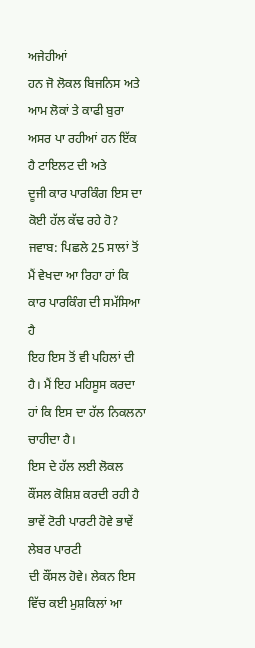ਅਜੇਹੀਆਂ
ਹਨ ਜੋ ਲੋਕਲ ਬਿਜਨਿਸ ਅਤੇ ਆਮ ਲੋਕਾਂ ਤੇ ਕਾਫੀ ਬੁਰਾ ਅਸਰ ਪਾ ਰਹੀਆਂ ਹਨ ਇੱਕ ਹੈ ਟਾਇਲਟ ਦੀ ਅਤੇ
ਦੂਜੀ ਕਾਰ ਪਾਰਕਿੰਗ ਇਸ ਦਾ ਕੋਈ ਹੱਲ ਕੱਢ ਰਹੇ ਹੋ?
ਜਵਾਬ: ਪਿਛਲੇ 25 ਸਾਲਾਂ ਤੋਂ ਮੈਂ ਵੇਖਦਾ ਆ ਰਿਹਾ ਹਾਂ ਕਿ ਕਾਰ ਪਾਰਕਿੰਗ ਦੀ ਸਮੱਸਿਆ ਹੈ
ਇਹ ਇਸ ਤੋਂ ਵੀ ਪਹਿਲਾਂ ਦੀ ਹੈ। ਮੈਂ ਇਹ ਮਹਿਸੂਸ ਕਰਦਾ ਹਾਂ ਕਿ ਇਸ ਦਾ ਹੱਲ ਨਿਕਲਨਾ ਚਾਹੀਦਾ ਹੈ।
ਇਸ ਦੇ ਹੱਲ ਲਈ ਲੋਕਲ ਕੌਂਸਲ ਕੋਸ਼ਿਸ਼ ਕਰਦੀ ਰਹੀ ਹੈ ਭਾਵੇਂ ਟੋਰੀ ਪਾਰਟੀ ਹੋਵੇ ਭਾਵੇਂ ਲੇਬਰ ਪਾਰਟੀ
ਦੀ ਕੌਂਸਲ ਹੋਵੇ। ਲੇਕਨ ਇਸ ਵਿੱਚ ਕਈ ਮੁਸ਼ਕਿਲਾਂ ਆ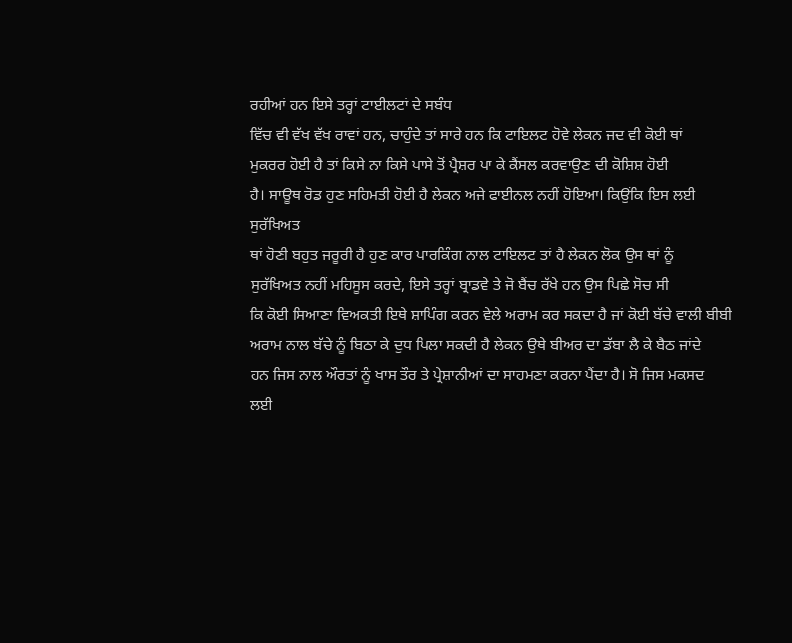ਰਹੀਆਂ ਹਨ ਇਸੇ ਤਰ੍ਹਾਂ ਟਾਈਲਟਾਂ ਦੇ ਸਬੰਧ
ਵਿੱਚ ਵੀ ਵੱਖ ਵੱਖ ਰਾਵਾਂ ਹਨ, ਚਾਹੁੰਦੇ ਤਾਂ ਸਾਰੇ ਹਨ ਕਿ ਟਾਇਲਟ ਹੋਵੇ ਲੇਕਨ ਜਦ ਵੀ ਕੋਈ ਥਾਂ
ਮੁਕਰਰ ਹੋਈ ਹੈ ਤਾਂ ਕਿਸੇ ਨਾ ਕਿਸੇ ਪਾਸੇ ਤੋਂ ਪ੍ਰੈਸ਼ਰ ਪਾ ਕੇ ਕੈਂਸਲ ਕਰਵਾਉਣ ਦੀ ਕੋਸ਼ਿਸ਼ ਹੋਈ
ਹੈ। ਸਾਊਥ ਰੋਡ ਹੁਣ ਸਹਿਮਤੀ ਹੋਈ ਹੈ ਲੇਕਨ ਅਜੇ ਫਾਈਨਲ ਨਹੀਂ ਹੋਇਆ। ਕਿਉਂਕਿ ਇਸ ਲਈ ਸੁਰੱਖਿਅਤ
ਥਾਂ ਹੋਣੀ ਬਹੁਤ ਜਰੂਰੀ ਹੈ ਹੁਣ ਕਾਰ ਪਾਰਕਿੰਗ ਨਾਲ ਟਾਇਲਟ ਤਾਂ ਹੈ ਲੇਕਨ ਲੋਕ ਉਸ ਥਾਂ ਨੂੰ
ਸੁਰੱਖਿਅਤ ਨਹੀਂ ਮਹਿਸੂਸ ਕਰਦੇ, ਇਸੇ ਤਰ੍ਹਾਂ ਬ੍ਰਾਡਵੇ ਤੇ ਜੋ ਬੈਂਚ ਰੱਖੇ ਹਨ ਉਸ ਪਿਛੇ ਸੋਚ ਸੀ
ਕਿ ਕੋਈ ਸਿਆਣਾ ਵਿਅਕਤੀ ਇਥੇ ਸ਼ਾਪਿੰਗ ਕਰਨ ਵੇਲੇ ਅਰਾਮ ਕਰ ਸਕਦਾ ਹੈ ਜਾਂ ਕੋਈ ਬੱਚੇ ਵਾਲੀ ਬੀਬੀ
ਅਰਾਮ ਨਾਲ ਬੱਚੇ ਨੂੰ ਬਿਠਾ ਕੇ ਦੁਧ ਪਿਲਾ ਸਕਦੀ ਹੈ ਲੇਕਨ ਉਥੇ ਬੀਅਰ ਦਾ ਡੱਬਾ ਲੈ ਕੇ ਬੈਠ ਜਾਂਦੇ
ਹਨ ਜਿਸ ਨਾਲ ਔਰਤਾਂ ਨੂੰ ਖਾਸ ਤੌਰ ਤੇ ਪ੍ਰੇਸ਼ਾਨੀਆਂ ਦਾ ਸਾਹਮਣਾ ਕਰਨਾ ਪੈਂਦਾ ਹੈ। ਸੋ ਜਿਸ ਮਕਸਦ
ਲਈ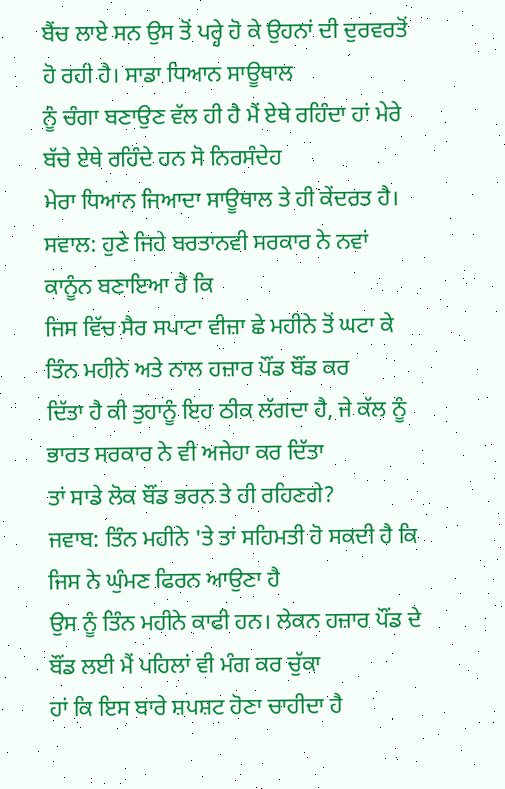ਬੈਂਚ ਲਾਏ ਸਨ ਉਸ ਤੋਂ ਪਰ੍ਹੇ ਹੋ ਕੇ ਉਹਨਾਂ ਦੀ ਦੁਰਵਰਤੋਂ ਹੋ ਰਹੀ ਹੈ। ਸਾਡਾ ਧਿਆਨ ਸਾਊਥਾਲ
ਨੂੰ ਚੰਗਾ ਬਣਾਉਣ ਵੱਲ ਹੀ ਹੈ ਮੈਂ ਏਥੇ ਰਹਿੰਦਾ ਹਾਂ ਮੇਰੇ ਬੱਚੇ ਏਥੇ ਰਹਿੰਦੇ ਹਨ ਸੋ ਨਿਰਸੰਦੇਹ
ਮੇਰਾ ਧਿਆਨ ਜਿਆਦਾ ਸਾਊਥਾਲ ਤੇ ਹੀ ਕੇਂਦਰਤ ਹੈ।
ਸਵਾਲ: ਹੁਣੇ ਜਿਹੇ ਬਰਤਾਨਵੀ ਸਰਕਾਰ ਨੇ ਨਵਾਂ ਕਾਨੂੰਨ ਬਣਾਇਆ ਹੈ ਕਿ
ਜਿਸ ਵਿੱਚ ਸੈਰ ਸਪਾਟਾ ਵੀਜ਼ਾ ਛੇ ਮਹੀਨੇ ਤੋਂ ਘਟਾ ਕੇ ਤਿੰਨ ਮਹੀਨੇ ਅਤੇ ਨਾਲ ਹਜ਼ਾਰ ਪੌਂਡ ਬੌਂਡ ਕਰ
ਦਿੱਤਾ ਹੈ ਕੀ ਤੁਹਾਨੂੰ ਇਹ ਠੀਕ ਲੱਗਦਾ ਹੈ, ਜੇ ਕੱਲ ਨੂੰ ਭਾਰਤ ਸਰਕਾਰ ਨੇ ਵੀ ਅਜੇਹਾ ਕਰ ਦਿੱਤਾ
ਤਾਂ ਸਾਡੇ ਲੋਕ ਬੌਂਡ ਭਰਨ ਤੇ ਹੀ ਰਹਿਣਗੇ?
ਜਵਾਬ: ਤਿੰਨ ਮਹੀਨੇ 'ਤੇ ਤਾਂ ਸਹਿਮਤੀ ਹੋ ਸਕਦੀ ਹੈ ਕਿ ਜਿਸ ਨੇ ਘੁੰਮਣ ਫਿਰਨ ਆਉਣਾ ਹੈ
ਉਸ ਨੂੰ ਤਿੰਨ ਮਹੀਨੇ ਕਾਫੀ ਹਨ। ਲੇਕਨ ਹਜ਼ਾਰ ਪੌਂਡ ਦੇ ਬੌਂਡ ਲਈ ਮੈਂ ਪਹਿਲਾਂ ਵੀ ਮੰਗ ਕਰ ਚੁੱਕਾ
ਹਾਂ ਕਿ ਇਸ ਬਾਰੇ ਸ਼ਪਸ਼ਟ ਹੋਣਾ ਚਾਹੀਦਾ ਹੈ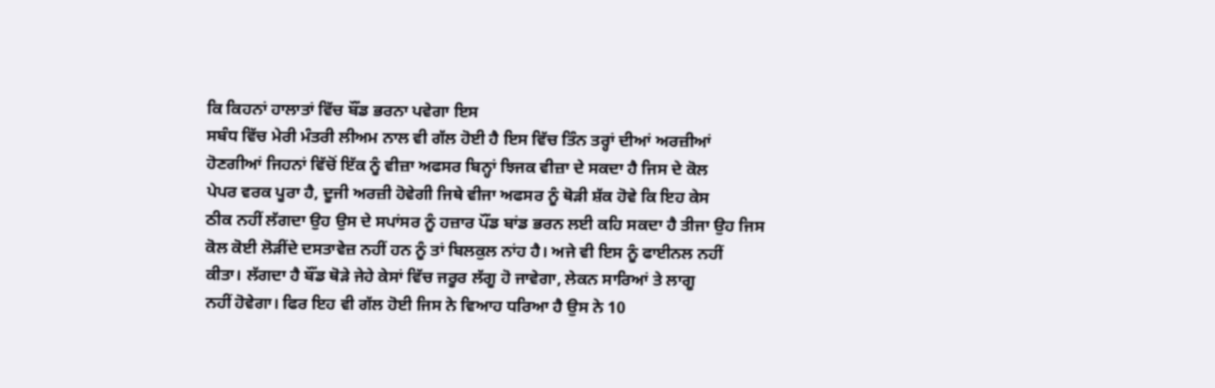ਕਿ ਕਿਹਨਾਂ ਹਾਲਾਤਾਂ ਵਿੱਚ ਬੌਂਡ ਭਰਨਾ ਪਵੇਗਾ ਇਸ
ਸਬੰਧ ਵਿੱਚ ਮੇਰੀ ਮੰਤਰੀ ਲੀਅਮ ਨਾਲ ਵੀ ਗੱਲ ਹੋਈ ਹੈ ਇਸ ਵਿੱਚ ਤਿੰਨ ਤਰ੍ਹਾਂ ਦੀਆਂ ਅਰਜ਼ੀਆਂ
ਹੋਣਗੀਆਂ ਜਿਹਨਾਂ ਵਿੱਚੋਂ ਇੱਕ ਨੂੰ ਵੀਜ਼ਾ ਅਫਸਰ ਬਿਨ੍ਹਾਂ ਝਿਜਕ ਵੀਜ਼ਾ ਦੇ ਸਕਦਾ ਹੈ ਜਿਸ ਦੇ ਕੋਲ
ਪੇਪਰ ਵਰਕ ਪੂਰਾ ਹੈ, ਦੂਜੀ ਅਰਜ਼ੀ ਹੋਵੇਗੀ ਜਿਥੇ ਵੀਜਾ ਅਫਸਰ ਨੂੰ ਥੋੜੀ ਸ਼ੱਕ ਹੋਵੇ ਕਿ ਇਹ ਕੇਸ
ਠੀਕ ਨਹੀਂ ਲੱਗਦਾ ਉਹ ਉਸ ਦੇ ਸਪਾਂਸਰ ਨੂੰ ਹਜ਼ਾਰ ਪੌਂਡ ਬਾਂਡ ਭਰਨ ਲਈ ਕਹਿ ਸਕਦਾ ਹੈ ਤੀਜਾ ਉਹ ਜਿਸ
ਕੋਲ ਕੋਈ ਲੋੜੀਂਦੇ ਦਸਤਾਵੇਜ਼ ਨਹੀਂ ਹਨ ਨੂੰ ਤਾਂ ਬਿਲਕੁਲ ਨਾਂਹ ਹੈ। ਅਜੇ ਵੀ ਇਸ ਨੂੰ ਫਾਈਨਲ ਨਹੀਂ
ਕੀਤਾ। ਲੱਗਦਾ ਹੈ ਬੌਂਡ ਥੋੜੇ ਜੇਹੇ ਕੇਸਾਂ ਵਿੱਚ ਜਰੂਰ ਲੱਗੂ ਹੋ ਜਾਵੇਗਾ, ਲੇਕਨ ਸਾਰਿਆਂ ਤੇ ਲਾਗੂ
ਨਹੀਂ ਹੋਵੇਗਾ। ਫਿਰ ਇਹ ਵੀ ਗੱਲ ਹੋਈ ਜਿਸ ਨੇ ਵਿਆਹ ਧਰਿਆ ਹੈ ਉਸ ਨੇ 10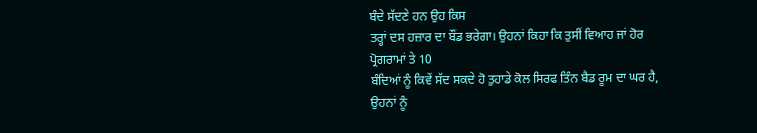ਬੰਦੇ ਸੱਦਣੇ ਹਨ ਉਹ ਕਿਸ
ਤਰ੍ਹਾਂ ਦਸ ਹਜ਼ਾਰ ਦਾ ਬੌਂਡ ਭਰੇਗਾ। ਉਹਨਾਂ ਕਿਹਾ ਕਿ ਤੁਸੀਂ ਵਿਆਹ ਜਾਂ ਹੋਰ ਪ੍ਰੋਗਰਾਮਾਂ ਤੇ 10
ਬੰਦਿਆਂ ਨੂੰ ਕਿਵੇਂ ਸੱਦ ਸਕਦੇ ਹੋ ਤੁਹਾਡੇ ਕੋਲ ਸਿਰਫ ਤਿੰਨ ਬੈਡ ਰੂਮ ਦਾ ਘਰ ਹੈ, ਉਹਨਾਂ ਨੂੰ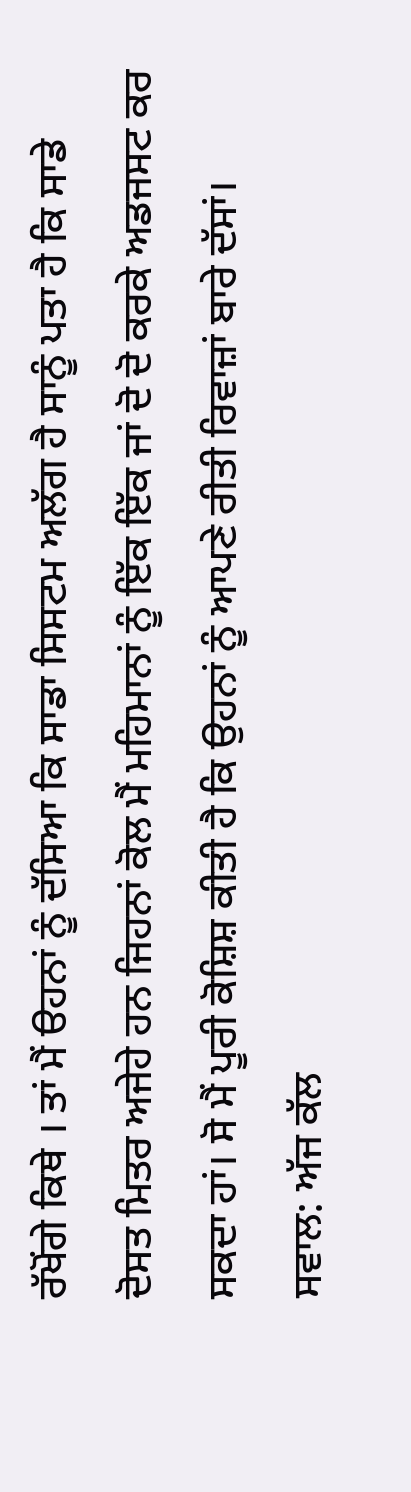ਰੱਖੋਂਗੇ ਕਿਥੇ । ਤਾਂ ਮੈਂ ੳਹਨਾਂ ਨੂੰ ਦੱਸਿਆ ਕਿ ਸਾਡਾ ਸਿਸਟਮ ਅਲੱਗ ਹੈ ਸਾਨੂੰ ਪਤਾ ਹੈ ਕਿ ਸਾਡੇ
ਦੋਸਤ ਮਿਤਰ ਅਜੇਹੇ ਹਨ ਜਿਹਨਾਂ ਕੋਲ ਮੈਂ ਮਹਿਮਾਨਾਂ ਨੂੰ ਇੱਕ ਇੱਕ ਜਾਂ ਦੋ ਦੋ ਕਰਕੇ ਅਡਜਸਟ ਕਰ
ਸਕਦਾ ਹਾਂ। ਸੋ ਮੈਂ ਪੂਰੀ ਕੋਸ਼ਿਸ਼ ਕੀਤੀ ਹੈ ਕਿ ਉਹਨਾਂ ਨੂੰ ਆਪਣੇ ਰੀਤੀ ਰਿਵਾਜ਼ਾਂ ਬਾਰੇ ਦੱਸਾਂ।
ਸਵਾਲ: ਅੱਜ ਕੱਲ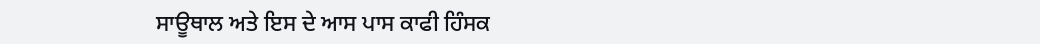ਸਾਊਥਾਲ ਅਤੇ ਇਸ ਦੇ ਆਸ ਪਾਸ ਕਾਫੀ ਹਿੰਸਕ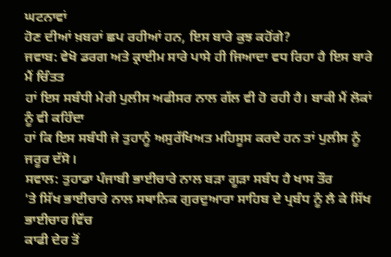ਘਟਨਾਵਾਂ
ਹੋਣ ਦੀਆਂ ਖ਼ਬਰਾਂ ਛਪ ਰਹੀਆਂ ਹਨ, ਇਸ ਬਾਰੇ ਕੁਝ ਕਹੋਂਗੇ?
ਜਵਾਬ: ਵੇਖੋ ਡਰਗ ਅਤੇ ਕ੍ਰਾਈਮ ਸਾਰੇ ਪਾਸੇ ਹੀ ਜਿਆਦਾ ਵਧ ਰਿਹਾ ਹੈ ਇਸ ਬਾਰੇ ਮੈਂ ਚਿੰਤਤ
ਹਾਂ ਇਸ ਸਬੰਧੀ ਮੇਰੀ ਪੁਲੀਸ ਅਫੀਸਰ ਨਾਲ ਗੱਲ ਵੀ ਹੋ ਰਹੀ ਹੈ। ਬਾਕੀ ਮੈਂ ਲੋਕਾਂ ਨੂੰ ਵੀ ਕਹਿੰਦਾ
ਹਾਂ ਕਿ ਇਸ ਸਬੰਧੀ ਜੇ ਤੁਹਾਨੂੰ ਅਸੁਰੱਖਿਅਤ ਮਹਿਸੂਸ ਕਰਦੇ ਹਨ ਤਾਂ ਪੁਲੀਸ ਨੂੰ ਜਰੂਰ ਦੱਸੋ।
ਸਵਾਲ: ਤੁਹਾਡਾ ਪੰਜਾਬੀ ਭਾਈਚਾਰੇ ਨਾਲ ਬੜਾ ਗੂੜਾ ਸਬੰਧ ਹੈ ਖਾਸ ਤੌਰ
'ਤੇ ਸਿੱਖ ਭਾਈਚਾਰੇ ਨਾਲ ਸਥਾਨਿਕ ਗੁਰਦੁਆਰਾ ਸਾਹਿਬ ਦੇ ਪ੍ਰਬੰਧ ਨੂੰ ਲੈ ਕੇ ਸਿੱਖ ਭਾਈਚਾਰ ਵਿੱਚ
ਕਾਫੀ ਦੇਰ ਤੋਂ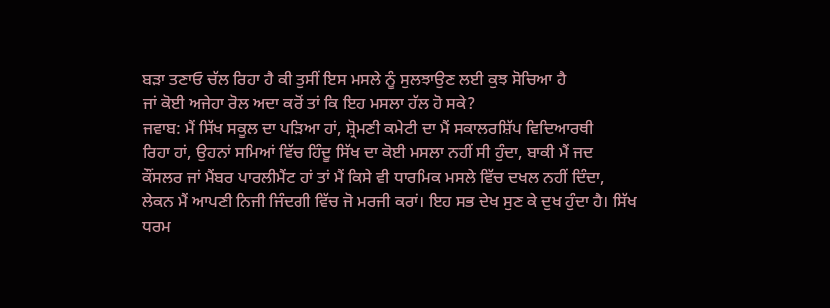ਬੜਾ ਤਣਾਓ ਚੱਲ ਰਿਹਾ ਹੈ ਕੀ ਤੁਸੀਂ ਇਸ ਮਸਲੇ ਨੂੰ ਸੁਲਝਾਉਣ ਲਈ ਕੁਝ ਸੋਚਿਆ ਹੈ
ਜਾਂ ਕੋਈ ਅਜੇਹਾ ਰੋਲ ਅਦਾ ਕਰੋਂ ਤਾਂ ਕਿ ਇਹ ਮਸਲਾ ਹੱਲ ਹੋ ਸਕੇ?
ਜਵਾਬ: ਮੈਂ ਸਿੱਖ ਸਕੂਲ ਦਾ ਪੜਿਆ ਹਾਂ, ਸ਼੍ਰੋਮਣੀ ਕਮੇਟੀ ਦਾ ਮੈਂ ਸਕਾਲਰਸ਼ਿੱਪ ਵਿਦਿਆਰਥੀ
ਰਿਹਾ ਹਾਂ, ਉਹਨਾਂ ਸਮਿਆਂ ਵਿੱਚ ਹਿੰਦੂ ਸਿੱਖ ਦਾ ਕੋਈ ਮਸਲਾ ਨਹੀਂ ਸੀ ਹੁੰਦਾ, ਬਾਕੀ ਮੈਂ ਜਦ
ਕੌਂਸਲਰ ਜਾਂ ਮੈਂਬਰ ਪਾਰਲੀਮੈਂਟ ਹਾਂ ਤਾਂ ਮੈਂ ਕਿਸੇ ਵੀ ਧਾਰਮਿਕ ਮਸਲੇ ਵਿੱਚ ਦਖਲ ਨਹੀਂ ਦਿੰਦਾ,
ਲੇਕਨ ਮੈਂ ਆਪਣੀ ਨਿਜੀ ਜਿੰਦਗੀ ਵਿੱਚ ਜੋ ਮਰਜੀ ਕਰਾਂ। ਇਹ ਸਭ ਦੇਖ ਸੁਣ ਕੇ ਦੁਖ ਹੁੰਦਾ ਹੈ। ਸਿੱਖ
ਧਰਮ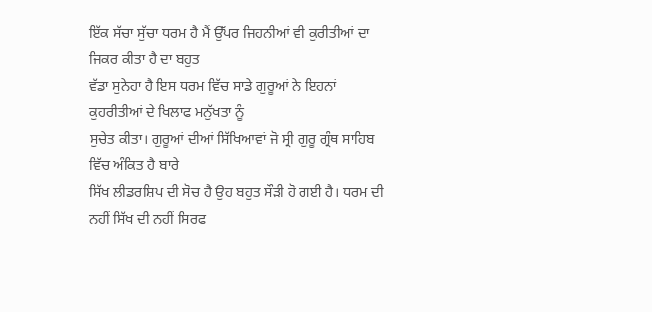ਇੱਕ ਸੱਚਾ ਸੁੱਚਾ ਧਰਮ ਹੈ ਮੈਂ ਉੱਪਰ ਜਿਹਨੀਆਂ ਵੀ ਕੁਰੀਤੀਆਂ ਦਾ ਜਿਕਰ ਕੀਤਾ ਹੈ ਦਾ ਬਹੁਤ
ਵੱਡਾ ਸੁਨੇਹਾ ਹੈ ਇਸ ਧਰਮ ਵਿੱਚ ਸਾਡੇ ਗੁਰੂਆਂ ਨੇ ਇਹਨਾਂ ਕੁਹਰੀਤੀਆਂ ਦੇ ਖਿਲਾਫ ਮਨੁੱਖਤਾ ਨੂੰ
ਸੁਚੇਤ ਕੀਤਾ। ਗੁਰੂਆਂ ਦੀਆਂ ਸਿੱਖਿਆਵਾਂ ਜੋ ਸ੍ਰੀ ਗੁਰੂ ਗ੍ਰੰਥ ਸਾਹਿਬ ਵਿੱਚ ਅੰਕਿਤ ਹੈ ਬਾਰੇ
ਸਿੱਖ ਲੀਡਰਸ਼ਿਪ ਦੀ ਸੋਚ ਹੈ ਉਹ ਬਹੁਤ ਸੌੜੀ ਹੋ ਗਈ ਹੈ। ਧਰਮ ਦੀ ਨਹੀਂ ਸਿੱਖ ਦੀ ਨਹੀਂ ਸਿਰਫ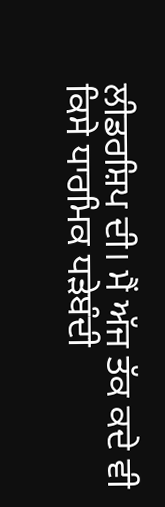ਲੀਡਰਸ਼ਿਪ ਦੀ। ਮੈਂ ਅੱਜ ਤੱਕ ਕਦੇ ਵੀ ਕਿਸੇ ਧਾਰਮਿਕ ਧੜੇਬੰਦੀ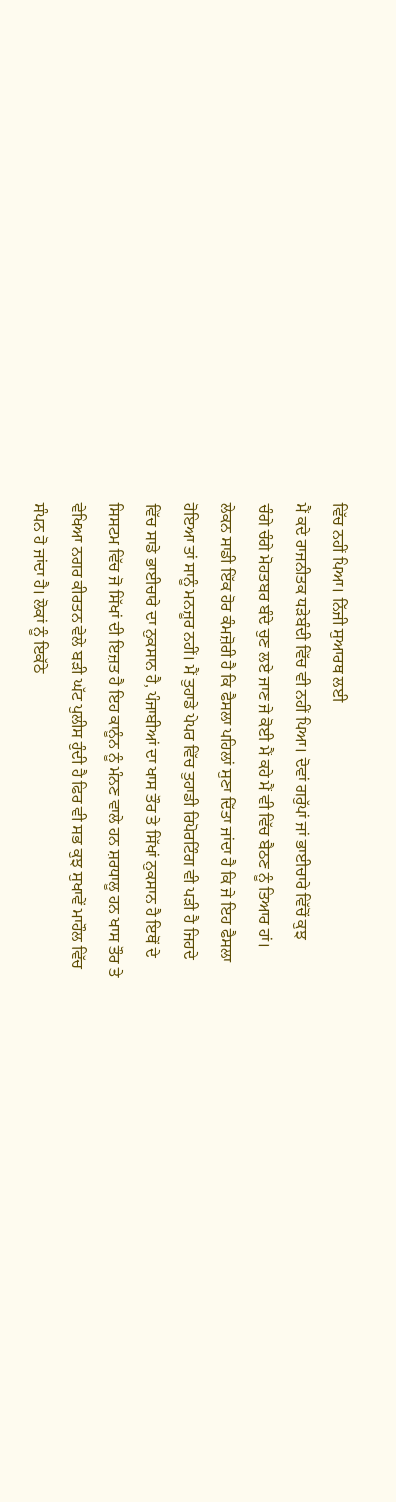ਵਿੱਚ ਨਹੀਂ ਪਿਆ। ਨਿੱਜੀ ਸੁਆਰਥ ਲਈ
ਮੈਂ ਕਦੇ ਰਾਜਨੀਤਕ ਧੜੇਬੰਦੀ ਵਿੱਚ ਵੀ ਨਹੀਂ ਪਿਆ। ਦੋਵਾਂ ਗਰੁੱਪਾਂ ਜਾਂ ਭਾਈਚਾਰੇ ਵਿੱਚੋਂ ਕੁਝ
ਚੰਗੇ ਚੰਗੇ ਮੋਹਤਬਰ ਬੰਦੇ ਚੁਣ ਲਏ ਜਾਣ ਜੇ ਕੋਈ ਮੈਂ ਕਹੇ ਮੈਂ ਵੀ ਵਿੱਚ ਬੈਠਣ ਨੂੰ ਤਿਆਰ ਹਾਂ।
ਲੇਕਨ ਸਾਡੀ ਇੱਕ ਹੋਰ ਕੰਮਜ਼ੋਰੀ ਹੈ ਕਿ ਫੈਸਲਾ ਪਹਿਲਾਂ ਸੁਣਾ ਦਿੱਤਾ ਜਾਂਦਾ ਹੈ ਕਿ ਜੇ ਇਹ ਫੈਸਲਾ
ਹੋਇਆ ਤਾਂ ਸਾਨੂੰ ਮਨਜ਼ੂਰ ਨਹੀਂ। ਮੈਂ ਤੁਹਾਡੇ ਪੇਪਰ ਵਿੱਚ ਤੁਹਾਡੀ ਰਿਪੋਰਟਿੰਗ ਵੀ ਪੜੀ ਹੈ ਜਿਹਦੇ
ਵਿੱਚ ਸਾਡੇ ਭਾਈਚਾਰੇ ਦਾ ਨੁਕਸਾਨ ਹੈ, ਪੰਜਾਬੀਆਂ ਦਾ ਖਾਸ ਤੌਰ ਤੇ ਸਿੱਖਾਂ ਨੁਕਸਾਨ ਹੈ ਇਥੋਂ ਦੇ
ਸਿਸਟਮ ਵਿੱਚ ਜੋ ਸਿੱਖਾਂ ਦੀ ਇਜ਼ਤ ਹੈ ਇਹ ਕਾਨੂੰਨ ਨੂੰ ਮੰਨਣ ਵਾਲੇ ਹਨ ਸ਼ਰਧਾਲੂ ਹਨ ਖਾਸ ਤੌਰ ਤੇ
ਵੇਖਿਆ ਨਗਰ ਕੀਰਤਨ ਵੇਲੇ ਬੜੀ ਘੱਟ ਪੁਲੀਸ ਹੁੰਦੀ ਹੈ ਫਿਰ ਵੀ ਸਭ ਕੁਝ ਸੁਖਾਵੇਂ ਮਾਹੌਲ ਵਿੱਚ
ਸੰਪਨ ਹੋ ਜਾਂਦਾ ਹੈ। ਲੋਕਾਂ ਨੂੰ ਇਕੱਠੇ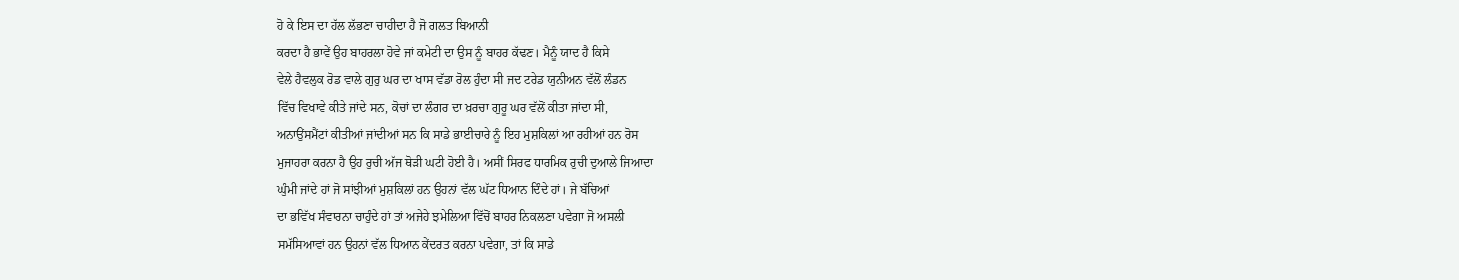ਹੋ ਕੇ ਇਸ ਦਾ ਹੱਲ ਲੱਭਣਾ ਚਾਹੀਦਾ ਹੈ ਜੋ ਗਲਤ ਬਿਆਨੀ
ਕਰਦਾ ਹੈ ਭਾਵੇਂ ਉਹ ਬਾਹਰਲਾ ਹੋਵੇ ਜਾਂ ਕਮੇਟੀ ਦਾ ਉਸ ਨੂੰ ਬਾਹਰ ਕੱਢਣ। ਮੈਨੂੰ ਯਾਦ ਹੈ ਕਿਸੇ
ਵੇਲੇ ਹੈਵਲੁਕ ਰੋਡ ਵਾਲੇ ਗੁਰੁ ਘਰ ਦਾ ਖਾਸ ਵੱਡਾ ਰੋਲ ਹੁੰਦਾ ਸੀ ਜਦ ਟਰੇਡ ਯੁਨੀਅਨ ਵੱਲੋਂ ਲੰਡਨ
ਵਿੱਚ ਵਿਖਾਵੇ ਕੀਤੇ ਜਾਂਦੇ ਸਨ, ਕੋਚਾਂ ਦਾ ਲੰਗਰ ਦਾ ਖ਼ਰਚਾ ਗੁਰੂ ਘਰ ਵੱਲੋਂ ਕੀਤਾ ਜਾਂਦਾ ਸੀ,
ਅਨਾਉਂਸਮੈਂਟਾਂ ਕੀਤੀਆਂ ਜਾਂਦੀਆਂ ਸਨ ਕਿ ਸਾਡੇ ਭਾਈਚਾਰੇ ਨੂੰ ਇਹ ਮੁਸ਼ਕਿਲਾਂ ਆ ਰਹੀਆਂ ਹਨ ਰੋਸ
ਮੁਜਾਹਰਾ ਕਰਨਾ ਹੈ ਉਹ ਰੁਚੀ ਅੱਜ ਥੋੜੀ ਘਟੀ ਹੋਈ ਹੈ। ਅਸੀਂ ਸਿਰਫ ਧਾਰਮਿਕ ਰੁਚੀ ਦੁਆਲੇ ਜਿਆਦਾ
ਘੁੰਮੀ ਜਾਂਦੇ ਹਾਂ ਜੋ ਸਾਂਝੀਆਂ ਮੁਸ਼ਕਿਲਾਂ ਹਨ ਉਹਨਾਂ ਵੱਲ ਘੱਟ ਧਿਆਨ ਦਿੰਦੇ ਹਾਂ। ਜੇ ਬੱਚਿਆਂ
ਦਾ ਭਵਿੱਖ ਸੰਵਾਰਨਾ ਚਾਹੁੰਦੇ ਹਾਂ ਤਾਂ ਅਜੇਹੇ ਝਮੇਲਿਆ ਵਿੱਚੋਂ ਬਾਹਰ ਨਿਕਲਣਾ ਪਵੇਗਾ ਜੋ ਅਸਲੀ
ਸਮੱਸਿਆਵਾਂ ਹਨ ਉਹਨਾਂ ਵੱਲ ਧਿਆਨ ਕੇਂਦਰਤ ਕਰਨਾ ਪਵੇਗਾ, ਤਾਂ ਕਿ ਸਾਡੇ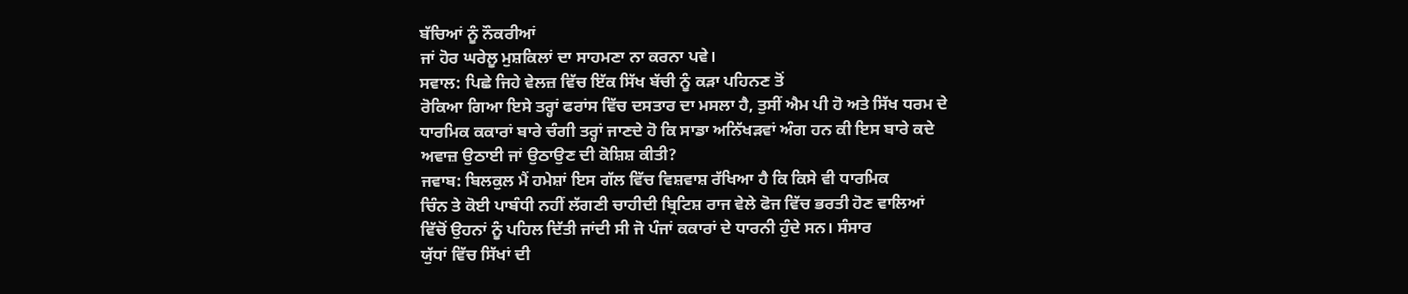ਬੱਚਿਆਂ ਨੂੰ ਨੌਕਰੀਆਂ
ਜਾਂ ਹੋਰ ਘਰੇਲੂ ਮੁਸ਼ਕਿਲਾਂ ਦਾ ਸਾਹਮਣਾ ਨਾ ਕਰਨਾ ਪਵੇ।
ਸਵਾਲ: ਪਿਛੇ ਜਿਹੇ ਵੇਲਜ਼ ਵਿੱਚ ਇੱਕ ਸਿੱਖ ਬੱਚੀ ਨੂੰ ਕੜਾ ਪਹਿਨਣ ਤੋਂ
ਰੋਕਿਆ ਗਿਆ ਇਸੇ ਤਰ੍ਹਾਂ ਫਰਾਂਸ ਵਿੱਚ ਦਸਤਾਰ ਦਾ ਮਸਲਾ ਹੈ, ਤੁਸੀਂ ਐਮ ਪੀ ਹੋ ਅਤੇ ਸਿੱਖ ਧਰਮ ਦੇ
ਧਾਰਮਿਕ ਕਕਾਰਾਂ ਬਾਰੇ ਚੰਗੀ ਤਰ੍ਹਾਂ ਜਾਣਦੇ ਹੋ ਕਿ ਸਾਡਾ ਅਨਿੱਖੜਵਾਂ ਅੰਗ ਹਨ ਕੀ ਇਸ ਬਾਰੇ ਕਦੇ
ਅਵਾਜ਼ ਉਠਾਈ ਜਾਂ ਉਠਾਉਣ ਦੀ ਕੋਸ਼ਿਸ਼ ਕੀਤੀ?
ਜਵਾਬ: ਬਿਲਕੁਲ ਮੈਂ ਹਮੇਸ਼ਾਂ ਇਸ ਗੱਲ ਵਿੱਚ ਵਿਸ਼ਵਾਸ਼ ਰੱਖਿਆ ਹੈ ਕਿ ਕਿਸੇ ਵੀ ਧਾਰਮਿਕ
ਚਿੰਨ ਤੇ ਕੋਈ ਪਾਬੰਧੀ ਨਹੀਂ ਲੱਗਣੀ ਚਾਹੀਦੀ ਬ੍ਰਿਟਿਸ਼ ਰਾਜ ਵੇਲੇ ਫੋਜ ਵਿੱਚ ਭਰਤੀ ਹੋਣ ਵਾਲਿਆਂ
ਵਿੱਚੋਂ ਉਹਨਾਂ ਨੂੰ ਪਹਿਲ ਦਿੱਤੀ ਜਾਂਦੀ ਸੀ ਜੋ ਪੰਜਾਂ ਕਕਾਰਾਂ ਦੇ ਧਾਰਨੀ ਹੁੰਦੇ ਸਨ। ਸੰਸਾਰ
ਯੁੱਧਾਂ ਵਿੱਚ ਸਿੱਖਾਂ ਦੀ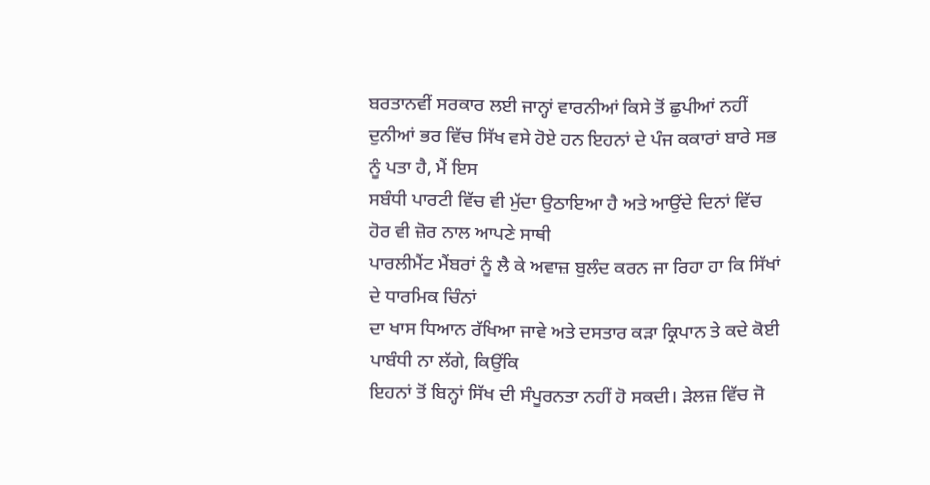ਬਰਤਾਨਵੀਂ ਸਰਕਾਰ ਲਈ ਜਾਨ੍ਹਾਂ ਵਾਰਨੀਆਂ ਕਿਸੇ ਤੋਂ ਛੁਪੀਆਂ ਨਹੀਂ
ਦੁਨੀਆਂ ਭਰ ਵਿੱਚ ਸਿੱਖ ਵਸੇ ਹੋਏ ਹਨ ਇਹਨਾਂ ਦੇ ਪੰਜ ਕਕਾਰਾਂ ਬਾਰੇ ਸਭ ਨੂੰ ਪਤਾ ਹੈ, ਮੈਂ ਇਸ
ਸਬੰਧੀ ਪਾਰਟੀ ਵਿੱਚ ਵੀ ਮੁੱਦਾ ਉਠਾਇਆ ਹੈ ਅਤੇ ਆਉਂਦੇ ਦਿਨਾਂ ਵਿੱਚ ਹੋਰ ਵੀ ਜ਼ੋਰ ਨਾਲ ਆਪਣੇ ਸਾਥੀ
ਪਾਰਲੀਮੈਂਟ ਮੈਂਬਰਾਂ ਨੂੰ ਲੈ ਕੇ ਅਵਾਜ਼ ਬੁਲੰਦ ਕਰਨ ਜਾ ਰਿਹਾ ਹਾ ਕਿ ਸਿੱਖਾਂ ਦੇ ਧਾਰਮਿਕ ਚਿੰਨਾਂ
ਦਾ ਖਾਸ ਧਿਆਨ ਰੱਖਿਆ ਜਾਵੇ ਅਤੇ ਦਸਤਾਰ ਕੜਾ ਕ੍ਰਿਪਾਨ ਤੇ ਕਦੇ ਕੋਈ ਪਾਬੰਧੀ ਨਾ ਲੱਗੇ, ਕਿਉਂਕਿ
ਇਹਨਾਂ ਤੋਂ ਬਿਨ੍ਹਾਂ ਸਿੱਖ ਦੀ ਸੰਪੂਰਨਤਾ ਨਹੀਂ ਹੋ ਸਕਦੀ। ੜੇਲਜ਼ ਵਿੱਚ ਜੋ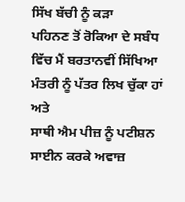ਸਿੱਖ ਬੱਚੀ ਨੂੰ ਕੜਾ
ਪਹਿਨਣ ਤੋਂ ਰੋਕਿਆ ਦੇ ਸਬੰਧ ਵਿੱਚ ਮੈਂ ਬਰਤਾਨਵੀਂ ਸਿੱਖਿਆ ਮੰਤਰੀ ਨੂੰ ਪੱਤਰ ਲਿਖ ਚੁੱਕਾ ਹਾਂ ਅਤੇ
ਸਾਥੀ ਐਮ ਪੀਜ਼ ਨੂੰ ਪਟੀਸ਼ਨ ਸਾਈਨ ਕਰਕੇ ਅਵਾਜ਼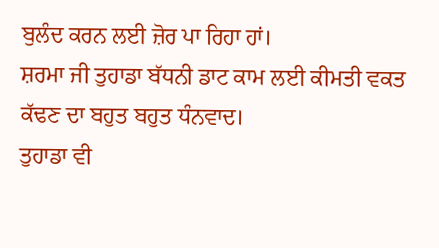ਬੁਲੰਦ ਕਰਨ ਲਈ ਜ਼ੋਰ ਪਾ ਰਿਹਾ ਹਾਂ।
ਸ਼ਰਮਾ ਜੀ ਤੁਹਾਡਾ ਬੱਧਨੀ ਡਾਟ ਕਾਮ ਲਈ ਕੀਮਤੀ ਵਕਤ
ਕੱਢਣ ਦਾ ਬਹੁਤ ਬਹੁਤ ਧੰਨਵਾਦ।
ਤੁਹਾਡਾ ਵੀ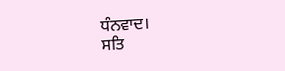ਧੰਨਵਾਦ।
ਸਤਿ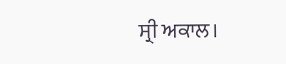ਸ੍ਰੀ ਅਕਾਲ।